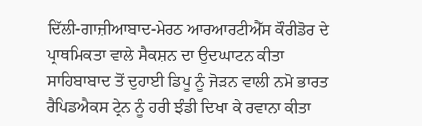ਦਿੱਲੀ-ਗਾਜ਼ੀਆਬਾਦ-ਮੇਰਠ ਆਰਆਰਟੀਐੱਸ ਕੌਰੀਡੋਰ ਦੇ ਪ੍ਰਾਥਮਿਕਤਾ ਵਾਲੇ ਸੈਕਸ਼ਨ ਦਾ ਉਦਘਾਟਨ ਕੀਤਾ
ਸਾਹਿਬਾਬਾਦ ਤੋਂ ਦੁਹਾਈ ਡਿਪੂ ਨੂੰ ਜੋੜਨ ਵਾਲੀ ਨਮੋ ਭਾਰਤ ਰੈਪਿਡਐਕਸ ਟ੍ਰੇਨ ਨੂੰ ਹਰੀ ਝੰਡੀ ਦਿਖਾ ਕੇ ਰਵਾਨਾ ਕੀਤਾ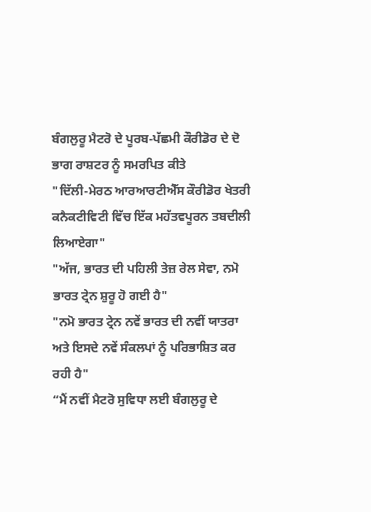ਬੰਗਲੁਰੂ ਮੈਟਰੋ ਦੇ ਪੂਰਬ-ਪੱਛਮੀ ਕੌਰੀਡੋਰ ਦੇ ਦੋ ਭਾਗ ਰਾਸ਼ਟਰ ਨੂੰ ਸਮਰਪਿਤ ਕੀਤੇ
"ਦਿੱਲੀ-ਮੇਰਠ ਆਰਆਰਟੀਐੱਸ ਕੌਰੀਡੋਰ ਖੇਤਰੀ ਕਨੈਕਟੀਵਿਟੀ ਵਿੱਚ ਇੱਕ ਮਹੱਤਵਪੂਰਨ ਤਬਦੀਲੀ ਲਿਆਏਗਾ"
"ਅੱਜ, ਭਾਰਤ ਦੀ ਪਹਿਲੀ ਤੇਜ਼ ਰੇਲ ਸੇਵਾ, ਨਮੋ ਭਾਰਤ ਟ੍ਰੇਨ ਸ਼ੁਰੂ ਹੋ ਗਈ ਹੈ"
"ਨਮੋ ਭਾਰਤ ਟ੍ਰੇਨ ਨਵੇਂ ਭਾਰਤ ਦੀ ਨਵੀਂ ਯਾਤਰਾ ਅਤੇ ਇਸਦੇ ਨਵੇਂ ਸੰਕਲਪਾਂ ਨੂੰ ਪਰਿਭਾਸ਼ਿਤ ਕਰ ਰਹੀ ਹੈ"
“ਮੈਂ ਨਵੀਂ ਮੈਟਰੋ ਸੁਵਿਧਾ ਲਈ ਬੰਗਲੁਰੂ ਦੇ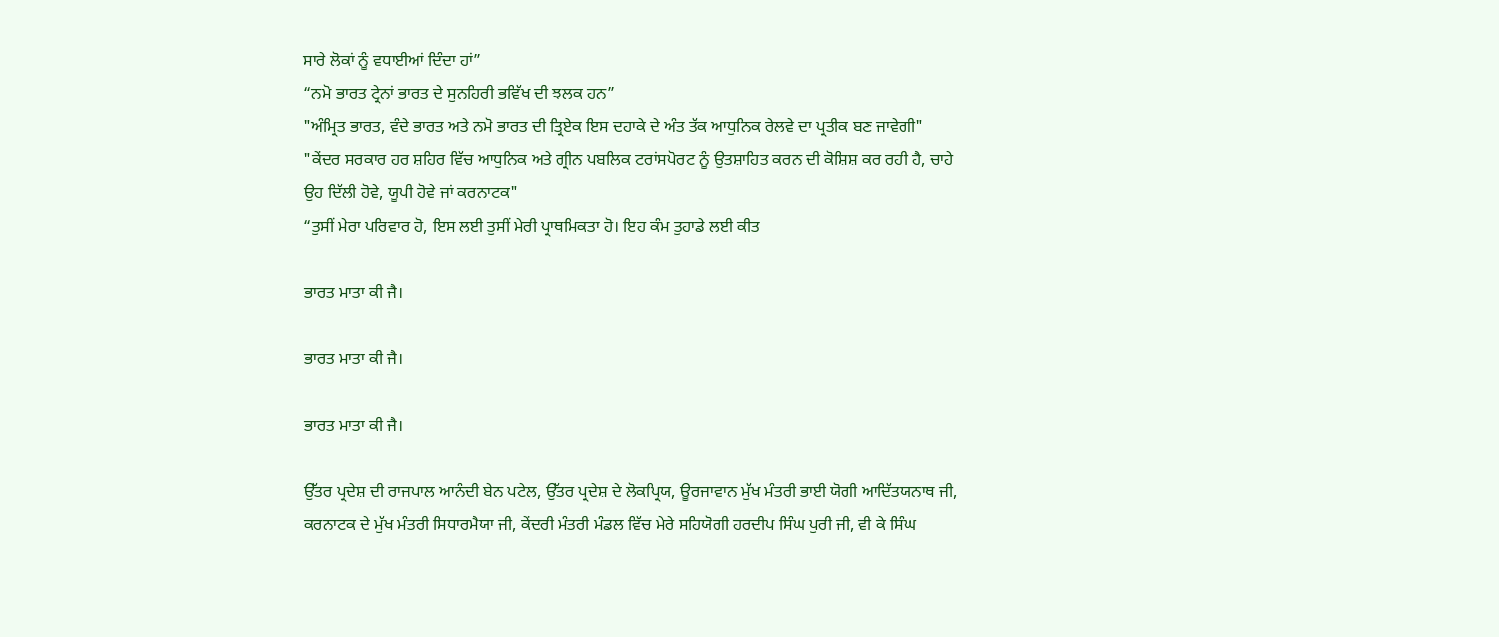ਸਾਰੇ ਲੋਕਾਂ ਨੂੰ ਵਧਾਈਆਂ ਦਿੰਦਾ ਹਾਂ”
“ਨਮੋ ਭਾਰਤ ਟ੍ਰੇਨਾਂ ਭਾਰਤ ਦੇ ਸੁਨਹਿਰੀ ਭਵਿੱਖ ਦੀ ਝਲਕ ਹਨ”
"ਅੰਮ੍ਰਿਤ ਭਾਰਤ, ਵੰਦੇ ਭਾਰਤ ਅਤੇ ਨਮੋ ਭਾਰਤ ਦੀ ਤ੍ਰਿਏਕ ਇਸ ਦਹਾਕੇ ਦੇ ਅੰਤ ਤੱਕ ਆਧੁਨਿਕ ਰੇਲਵੇ ਦਾ ਪ੍ਰਤੀਕ ਬਣ ਜਾਵੇਗੀ"
"ਕੇਂਦਰ ਸਰਕਾਰ ਹਰ ਸ਼ਹਿਰ ਵਿੱਚ ਆਧੁਨਿਕ ਅਤੇ ਗ੍ਰੀਨ ਪਬਲਿਕ ਟਰਾਂਸਪੋਰਟ ਨੂੰ ਉਤਸ਼ਾਹਿਤ ਕਰਨ ਦੀ ਕੋਸ਼ਿਸ਼ ਕਰ ਰਹੀ ਹੈ, ਚਾਹੇ ਉਹ ਦਿੱਲੀ ਹੋਵੇ, ਯੂਪੀ ਹੋਵੇ ਜਾਂ ਕਰਨਾਟਕ"
“ਤੁਸੀਂ ਮੇਰਾ ਪਰਿਵਾਰ ਹੋ, ਇਸ ਲਈ ਤੁਸੀਂ ਮੇਰੀ ਪ੍ਰਾਥਮਿਕਤਾ ਹੋ। ਇਹ ਕੰਮ ਤੁਹਾਡੇ ਲਈ ਕੀਤ

ਭਾਰਤ ਮਾਤਾ ਕੀ ਜੈ।

ਭਾਰਤ ਮਾਤਾ ਕੀ ਜੈ।

ਭਾਰਤ ਮਾਤਾ ਕੀ ਜੈ।

ਉੱਤਰ ਪ੍ਰਦੇਸ਼ ਦੀ ਰਾਜਪਾਲ ਆਨੰਦੀ ਬੇਨ ਪਟੇਲ, ਉੱਤਰ ਪ੍ਰਦੇਸ਼ ਦੇ ਲੋਕਪ੍ਰਿਯ, ਊਰਜਾਵਾਨ ਮੁੱਖ ਮੰਤਰੀ ਭਾਈ ਯੋਗੀ ਆਦਿੱਤਯਨਾਥ ਜੀ, ਕਰਨਾਟਕ ਦੇ ਮੁੱਖ ਮੰਤਰੀ ਸਿਧਾਰਮੈਯਾ ਜੀ, ਕੇਂਦਰੀ ਮੰਤਰੀ ਮੰਡਲ ਵਿੱਚ ਮੇਰੇ ਸਹਿਯੋਗੀ ਹਰਦੀਪ ਸਿੰਘ ਪੁਰੀ ਜੀ, ਵੀ ਕੇ ਸਿੰਘ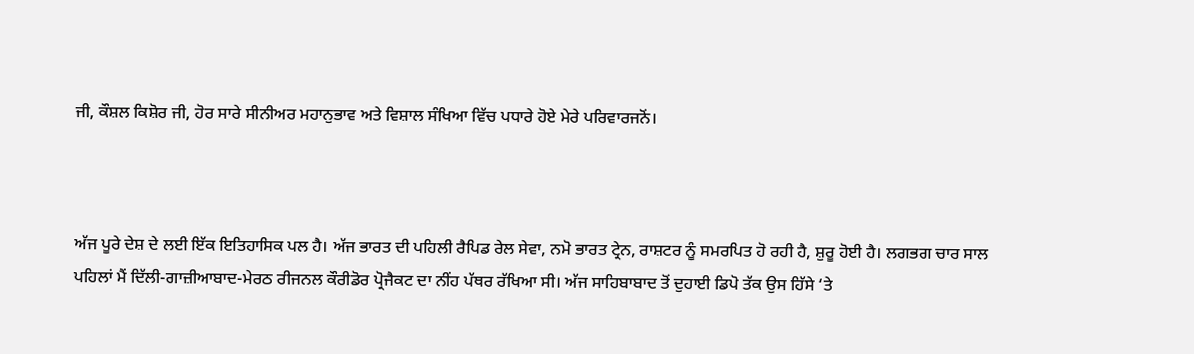ਜੀ, ਕੌਸ਼ਲ ਕਿਸ਼ੋਰ ਜੀ, ਹੋਰ ਸਾਰੇ ਸੀਨੀਅਰ ਮਹਾਨੁਭਾਵ ਅਤੇ ਵਿਸ਼ਾਲ ਸੰਖਿਆ ਵਿੱਚ ਪਧਾਰੇ ਹੋਏ ਮੇਰੇ ਪਰਿਵਾਰਜਨੋਂ।



ਅੱਜ ਪੂਰੇ ਦੇਸ਼ ਦੇ ਲਈ ਇੱਕ ਇਤਿਹਾਸਿਕ ਪਲ ਹੈ। ਅੱਜ ਭਾਰਤ ਦੀ ਪਹਿਲੀ ਰੈਪਿਡ ਰੇਲ ਸੇਵਾ, ਨਮੋ ਭਾਰਤ ਟ੍ਰੇਨ, ਰਾਸ਼ਟਰ ਨੂੰ ਸਮਰਪਿਤ ਹੋ ਰਹੀ ਹੈ, ਸ਼ੁਰੂ ਹੋਈ ਹੈ। ਲਗਭਗ ਚਾਰ ਸਾਲ ਪਹਿਲਾਂ ਮੈਂ ਦਿੱਲੀ-ਗਾਜ਼ੀਆਬਾਦ-ਮੇਰਠ ਰੀਜਨਲ ਕੌਰੀਡੋਰ ਪ੍ਰੋਜੈਕਟ ਦਾ ਨੀਂਹ ਪੱਥਰ ਰੱਖਿਆ ਸੀ। ਅੱਜ ਸਾਹਿਬਾਬਾਦ ਤੋਂ ਦੁਹਾਈ ਡਿਪੋ ਤੱਕ ਉਸ ਹਿੱਸੇ ‘ਤੇ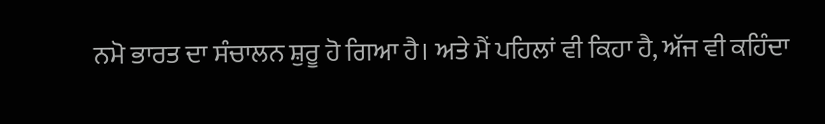ਨਮੋ ਭਾਰਤ ਦਾ ਸੰਚਾਲਨ ਸ਼ੁਰੂ ਹੋ ਗਿਆ ਹੈ। ਅਤੇ ਮੈਂ ਪਹਿਲਾਂ ਵੀ ਕਿਹਾ ਹੈ, ਅੱਜ ਵੀ ਕਹਿੰਦਾ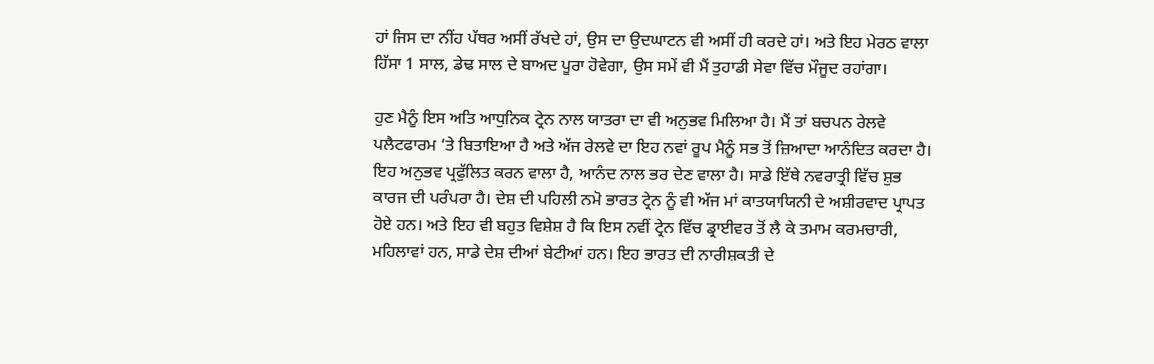ਹਾਂ ਜਿਸ ਦਾ ਨੀਂਹ ਪੱਥਰ ਅਸੀਂ ਰੱਖਦੇ ਹਾਂ, ਉਸ ਦਾ ਉਦਘਾਟਨ ਵੀ ਅਸੀਂ ਹੀ ਕਰਦੇ ਹਾਂ। ਅਤੇ ਇਹ ਮੇਰਠ ਵਾਲਾ ਹਿੱਸਾ 1 ਸਾਲ, ਡੇਢ ਸਾਲ ਦੇ ਬਾਅਦ ਪੂਰਾ ਹੋਵੇਗਾ, ਉਸ ਸਮੇਂ ਵੀ ਮੈਂ ਤੁਹਾਡੀ ਸੇਵਾ ਵਿੱਚ ਮੌਜੂਦ ਰਹਾਂਗਾ।

ਹੁਣ ਮੈਨੂੰ ਇਸ ਅਤਿ ਆਧੁਨਿਕ ਟ੍ਰੇਨ ਨਾਲ ਯਾਤਰਾ ਦਾ ਵੀ ਅਨੁਭਵ ਮਿਲਿਆ ਹੈ। ਮੈਂ ਤਾਂ ਬਚਪਨ ਰੇਲਵੇ ਪਲੈਟਫਾਰਮ ‘ਤੇ ਬਿਤਾਇਆ ਹੈ ਅਤੇ ਅੱਜ ਰੇਲਵੇ ਦਾ ਇਹ ਨਵਾਂ ਰੂਪ ਮੈਨੂੰ ਸਭ ਤੋਂ ਜ਼ਿਆਦਾ ਆਨੰਦਿਤ ਕਰਦਾ ਹੈ। ਇਹ ਅਨੁਭਵ ਪ੍ਰਫੁੱਲਿਤ ਕਰਨ ਵਾਲਾ ਹੈ, ਆਨੰਦ ਨਾਲ ਭਰ ਦੇਣ ਵਾਲਾ ਹੈ। ਸਾਡੇ ਇੱਥੇ ਨਵਰਾਤ੍ਰੀ ਵਿੱਚ ਸ਼ੁਭ ਕਾਰਜ ਦੀ ਪਰੰਪਰਾ ਹੈ। ਦੇਸ਼ ਦੀ ਪਹਿਲੀ ਨਮੋ ਭਾਰਤ ਟ੍ਰੇਨ ਨੂੰ ਵੀ ਅੱਜ ਮਾਂ ਕਾਤਯਾਯਿਨੀ ਦੇ ਅਸ਼ੀਰਵਾਦ ਪ੍ਰਾਪਤ ਹੋਏ ਹਨ। ਅਤੇ ਇਹ ਵੀ ਬਹੁਤ ਵਿਸ਼ੇਸ਼ ਹੈ ਕਿ ਇਸ ਨਵੀਂ ਟ੍ਰੇਨ ਵਿੱਚ ਡ੍ਰਾਈਵਰ ਤੋਂ ਲੈ ਕੇ ਤਮਾਮ ਕਰਮਚਾਰੀ, ਮਹਿਲਾਵਾਂ ਹਨ, ਸਾਡੇ ਦੇਸ਼ ਦੀਆਂ ਬੇਟੀਆਂ ਹਨ। ਇਹ ਭਾਰਤ ਦੀ ਨਾਰੀਸ਼ਕਤੀ ਦੇ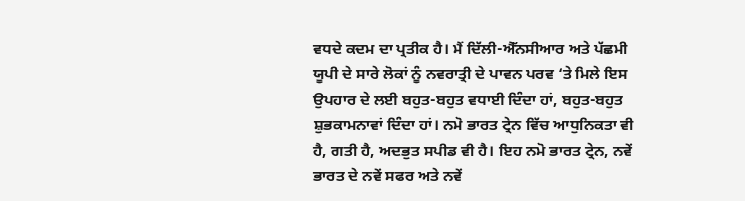ਵਧਦੇ ਕਦਮ ਦਾ ਪ੍ਰਤੀਕ ਹੈ। ਮੈਂ ਦਿੱਲੀ-ਐੱਨਸੀਆਰ ਅਤੇ ਪੱਛਮੀ ਯੂਪੀ ਦੇ ਸਾਰੇ ਲੋਕਾਂ ਨੂੰ ਨਵਰਾਤ੍ਰੀ ਦੇ ਪਾਵਨ ਪਰਵ ‘ਤੇ ਮਿਲੇ ਇਸ ਉਪਹਾਰ ਦੇ ਲਈ ਬਹੁਤ-ਬਹੁਤ ਵਧਾਈ ਦਿੰਦਾ ਹਾਂ, ਬਹੁਤ-ਬਹੁਤ ਸ਼ੁਭਕਾਮਨਾਵਾਂ ਦਿੰਦਾ ਹਾਂ। ਨਮੋ ਭਾਰਤ ਟ੍ਰੇਨ ਵਿੱਚ ਆਧੁਨਿਕਤਾ ਵੀ ਹੈ, ਗਤੀ ਹੈ, ਅਦਭੁਤ ਸਪੀਡ ਵੀ ਹੈ। ਇਹ ਨਮੋ ਭਾਰਤ ਟ੍ਰੇਨ, ਨਵੇਂ ਭਾਰਤ ਦੇ ਨਵੇਂ ਸਫਰ ਅਤੇ ਨਵੇਂ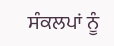ਸੰਕਲਪਾਂ ਨੂੰ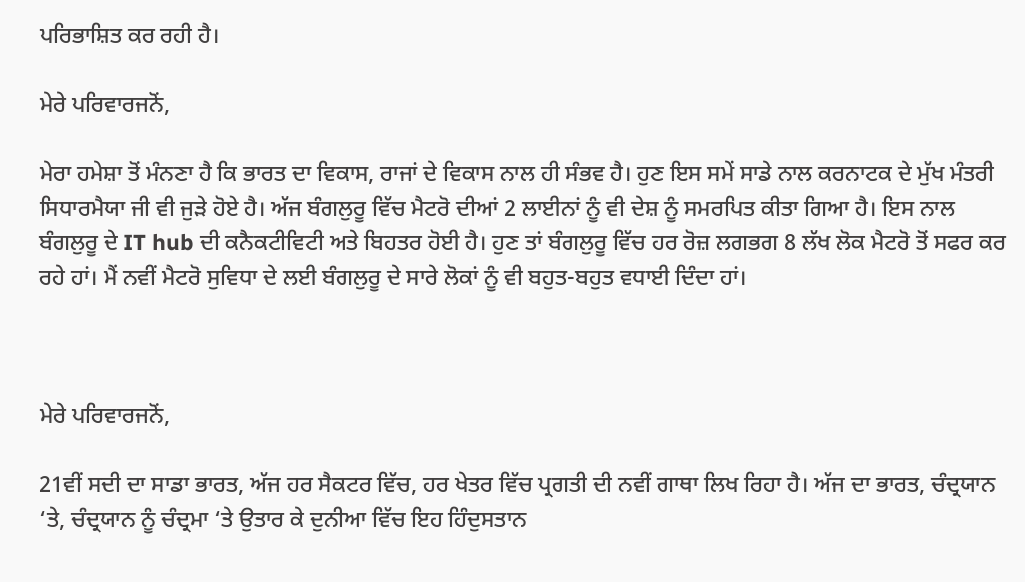ਪਰਿਭਾਸ਼ਿਤ ਕਰ ਰਹੀ ਹੈ।

ਮੇਰੇ ਪਰਿਵਾਰਜਨੋਂ,

ਮੇਰਾ ਹਮੇਸ਼ਾ ਤੋਂ ਮੰਨਣਾ ਹੈ ਕਿ ਭਾਰਤ ਦਾ ਵਿਕਾਸ, ਰਾਜਾਂ ਦੇ ਵਿਕਾਸ ਨਾਲ ਹੀ ਸੰਭਵ ਹੈ। ਹੁਣ ਇਸ ਸਮੇਂ ਸਾਡੇ ਨਾਲ ਕਰਨਾਟਕ ਦੇ ਮੁੱਖ ਮੰਤਰੀ ਸਿਧਾਰਮੈਯਾ ਜੀ ਵੀ ਜੁੜੇ ਹੋਏ ਹੈ। ਅੱਜ ਬੰਗਲੁਰੂ ਵਿੱਚ ਮੈਟਰੋ ਦੀਆਂ 2 ਲਾਈਨਾਂ ਨੂੰ ਵੀ ਦੇਸ਼ ਨੂੰ ਸਮਰਪਿਤ ਕੀਤਾ ਗਿਆ ਹੈ। ਇਸ ਨਾਲ ਬੰਗਲੁਰੂ ਦੇ IT hub ਦੀ ਕਨੈਕਟੀਵਿਟੀ ਅਤੇ ਬਿਹਤਰ ਹੋਈ ਹੈ। ਹੁਣ ਤਾਂ ਬੰਗਲੁਰੂ ਵਿੱਚ ਹਰ ਰੋਜ਼ ਲਗਭਗ 8 ਲੱਖ ਲੋਕ ਮੈਟਰੋ ਤੋਂ ਸਫਰ ਕਰ ਰਹੇ ਹਾਂ। ਮੈਂ ਨਵੀਂ ਮੈਟਰੋ ਸੁਵਿਧਾ ਦੇ ਲਈ ਬੰਗਲੁਰੂ ਦੇ ਸਾਰੇ ਲੋਕਾਂ ਨੂੰ ਵੀ ਬਹੁਤ-ਬਹੁਤ ਵਧਾਈ ਦਿੰਦਾ ਹਾਂ।



ਮੇਰੇ ਪਰਿਵਾਰਜਨੋਂ,

21ਵੀਂ ਸਦੀ ਦਾ ਸਾਡਾ ਭਾਰਤ, ਅੱਜ ਹਰ ਸੈਕਟਰ ਵਿੱਚ, ਹਰ ਖੇਤਰ ਵਿੱਚ ਪ੍ਰਗਤੀ ਦੀ ਨਵੀਂ ਗਾਥਾ ਲਿਖ ਰਿਹਾ ਹੈ। ਅੱਜ ਦਾ ਭਾਰਤ, ਚੰਦ੍ਰਯਾਨ ‘ਤੇ, ਚੰਦ੍ਰਯਾਨ ਨੂੰ ਚੰਦ੍ਰਮਾ ‘ਤੇ ਉਤਾਰ ਕੇ ਦੁਨੀਆ ਵਿੱਚ ਇਹ ਹਿੰਦੁਸਤਾਨ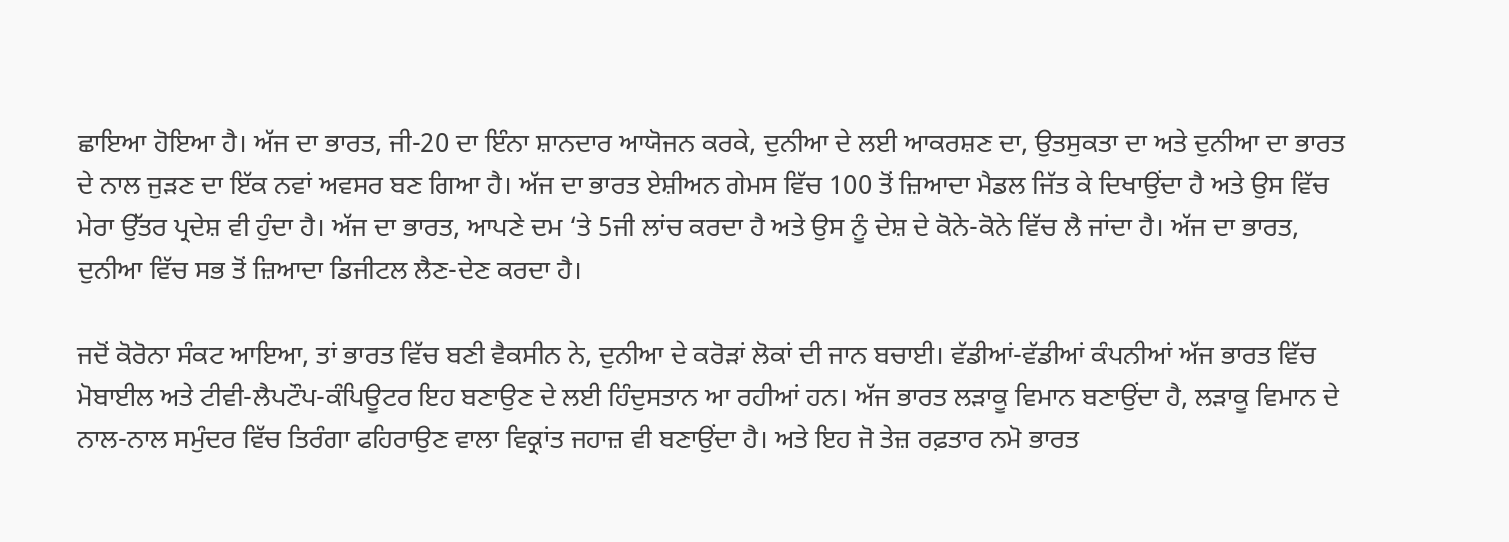ਛਾਇਆ ਹੋਇਆ ਹੈ। ਅੱਜ ਦਾ ਭਾਰਤ, ਜੀ-20 ਦਾ ਇੰਨਾ ਸ਼ਾਨਦਾਰ ਆਯੋਜਨ ਕਰਕੇ, ਦੁਨੀਆ ਦੇ ਲਈ ਆਕਰਸ਼ਣ ਦਾ, ਉਤਸੁਕਤਾ ਦਾ ਅਤੇ ਦੁਨੀਆ ਦਾ ਭਾਰਤ ਦੇ ਨਾਲ ਜੁੜਣ ਦਾ ਇੱਕ ਨਵਾਂ ਅਵਸਰ ਬਣ ਗਿਆ ਹੈ। ਅੱਜ ਦਾ ਭਾਰਤ ਏਸ਼ੀਅਨ ਗੇਮਸ ਵਿੱਚ 100 ਤੋਂ ਜ਼ਿਆਦਾ ਮੈਡਲ ਜਿੱਤ ਕੇ ਦਿਖਾਉਂਦਾ ਹੈ ਅਤੇ ਉਸ ਵਿੱਚ ਮੇਰਾ ਉੱਤਰ ਪ੍ਰਦੇਸ਼ ਵੀ ਹੁੰਦਾ ਹੈ। ਅੱਜ ਦਾ ਭਾਰਤ, ਆਪਣੇ ਦਮ ‘ਤੇ 5ਜੀ ਲਾਂਚ ਕਰਦਾ ਹੈ ਅਤੇ ਉਸ ਨੂੰ ਦੇਸ਼ ਦੇ ਕੋਨੇ-ਕੋਨੇ ਵਿੱਚ ਲੈ ਜਾਂਦਾ ਹੈ। ਅੱਜ ਦਾ ਭਾਰਤ, ਦੁਨੀਆ ਵਿੱਚ ਸਭ ਤੋਂ ਜ਼ਿਆਦਾ ਡਿਜੀਟਲ ਲੈਣ-ਦੇਣ ਕਰਦਾ ਹੈ।

ਜਦੋਂ ਕੋਰੋਨਾ ਸੰਕਟ ਆਇਆ, ਤਾਂ ਭਾਰਤ ਵਿੱਚ ਬਣੀ ਵੈਕਸੀਨ ਨੇ, ਦੁਨੀਆ ਦੇ ਕਰੋੜਾਂ ਲੋਕਾਂ ਦੀ ਜਾਨ ਬਚਾਈ। ਵੱਡੀਆਂ-ਵੱਡੀਆਂ ਕੰਪਨੀਆਂ ਅੱਜ ਭਾਰਤ ਵਿੱਚ ਮੋਬਾਈਲ ਅਤੇ ਟੀਵੀ-ਲੈਪਟੌਪ-ਕੰਪਿਊਟਰ ਇਹ ਬਣਾਉਣ ਦੇ ਲਈ ਹਿੰਦੁਸਤਾਨ ਆ ਰਹੀਆਂ ਹਨ। ਅੱਜ ਭਾਰਤ ਲੜਾਕੂ ਵਿਮਾਨ ਬਣਾਉਂਦਾ ਹੈ, ਲੜਾਕੂ ਵਿਮਾਨ ਦੇ ਨਾਲ-ਨਾਲ ਸਮੁੰਦਰ ਵਿੱਚ ਤਿਰੰਗਾ ਫਹਿਰਾਉਣ ਵਾਲਾ ਵਿਕ੍ਰਾਂਤ ਜਹਾਜ਼ ਵੀ ਬਣਾਉਂਦਾ ਹੈ। ਅਤੇ ਇਹ ਜੋ ਤੇਜ਼ ਰਫ਼ਤਾਰ ਨਮੋ ਭਾਰਤ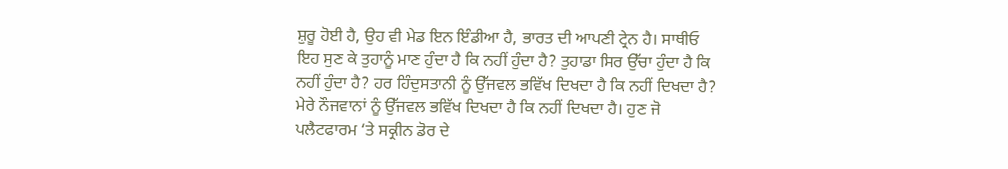ਸ਼ੁਰੂ ਹੋਈ ਹੈ, ਉਹ ਵੀ ਮੇਡ ਇਨ ਇੰਡੀਆ ਹੈ, ਭਾਰਤ ਦੀ ਆਪਣੀ ਟ੍ਰੇਨ ਹੈ। ਸਾਥੀਓ ਇਹ ਸੁਣ ਕੇ ਤੁਹਾਨੂੰ ਮਾਣ ਹੁੰਦਾ ਹੈ ਕਿ ਨਹੀਂ ਹੁੰਦਾ ਹੈ? ਤੁਹਾਡਾ ਸਿਰ ਉੱਚਾ ਹੁੰਦਾ ਹੈ ਕਿ ਨਹੀਂ ਹੁੰਦਾ ਹੈ? ਹਰ ਹਿੰਦੁਸਤਾਨੀ ਨੂੰ ਉੱਜਵਲ ਭਵਿੱਖ ਦਿਖਦਾ ਹੈ ਕਿ ਨਹੀਂ ਦਿਖਦਾ ਹੈ? ਮੇਰੇ ਨੌਜਵਾਨਾਂ ਨੂੰ ਉੱਜਵਲ ਭਵਿੱਖ ਦਿਖਦਾ ਹੈ ਕਿ ਨਹੀਂ ਦਿਖਦਾ ਹੈ। ਹੁਣ ਜੋ ਪਲੈਟਫਾਰਮ ‘ਤੇ ਸਕ੍ਰੀਨ ਡੋਰ ਦੇ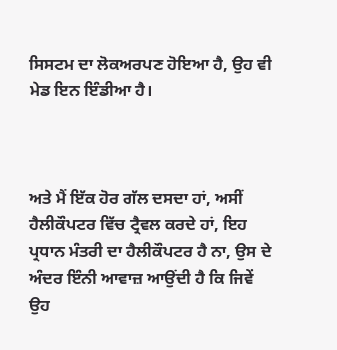ਸਿਸਟਮ ਦਾ ਲੋਕਅਰਪਣ ਹੋਇਆ ਹੈ, ਉਹ ਵੀ ਮੇਡ ਇਨ ਇੰਡੀਆ ਹੈ।



ਅਤੇ ਮੈਂ ਇੱਕ ਹੋਰ ਗੱਲ ਦਸਦਾ ਹਾਂ, ਅਸੀਂ ਹੈਲੀਕੌਪਟਰ ਵਿੱਚ ਟ੍ਰੈਵਲ ਕਰਦੇ ਹਾਂ, ਇਹ ਪ੍ਰਧਾਨ ਮੰਤਰੀ ਦਾ ਹੈਲੀਕੌਪਟਰ ਹੈ ਨਾ, ਉਸ ਦੇ ਅੰਦਰ ਇੰਨੀ ਆਵਾਜ਼ ਆਉਂਦੀ ਹੈ ਕਿ ਜਿਵੇਂ ਉਹ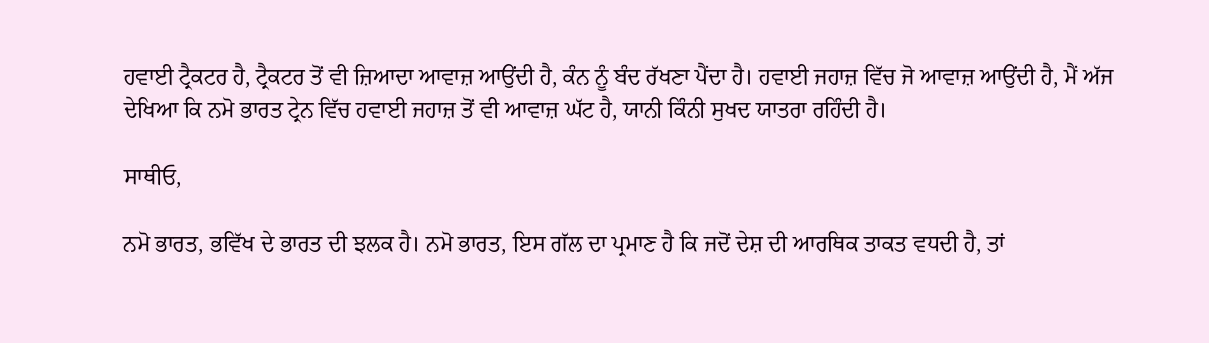ਹਵਾਈ ਟ੍ਰੈਕਟਰ ਹੈ, ਟ੍ਰੈਕਟਰ ਤੋਂ ਵੀ ਜ਼ਿਆਦਾ ਆਵਾਜ਼ ਆਉਂਦੀ ਹੈ, ਕੰਨ ਨੂੰ ਬੰਦ ਰੱਖਣਾ ਪੈਂਦਾ ਹੈ। ਹਵਾਈ ਜਹਾਜ਼ ਵਿੱਚ ਜੋ ਆਵਾਜ਼ ਆਉਂਦੀ ਹੈ, ਮੈਂ ਅੱਜ ਦੇਖਿਆ ਕਿ ਨਮੋ ਭਾਰਤ ਟ੍ਰੇਨ ਵਿੱਚ ਹਵਾਈ ਜਹਾਜ਼ ਤੋਂ ਵੀ ਆਵਾਜ਼ ਘੱਟ ਹੈ, ਯਾਨੀ ਕਿੰਨੀ ਸੁਖਦ ਯਾਤਰਾ ਰਹਿੰਦੀ ਹੈ।

ਸਾਥੀਓ,

ਨਮੋ ਭਾਰਤ, ਭਵਿੱਖ ਦੇ ਭਾਰਤ ਦੀ ਝਲਕ ਹੈ। ਨਮੋ ਭਾਰਤ, ਇਸ ਗੱਲ ਦਾ ਪ੍ਰਮਾਣ ਹੈ ਕਿ ਜਦੋਂ ਦੇਸ਼ ਦੀ ਆਰਥਿਕ ਤਾਕਤ ਵਧਦੀ ਹੈ, ਤਾਂ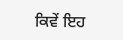ਕਿਵੇਂ ਇਹ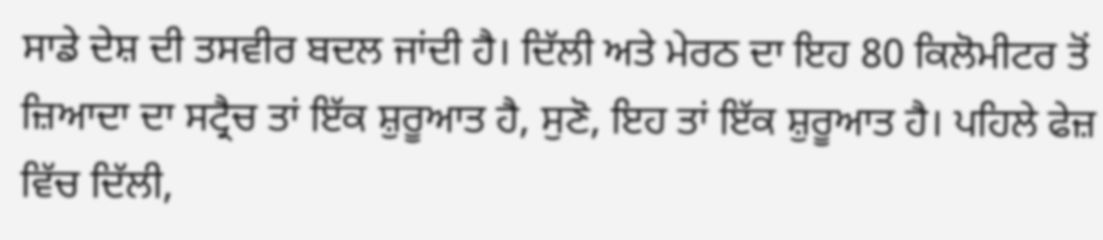ਸਾਡੇ ਦੇਸ਼ ਦੀ ਤਸਵੀਰ ਬਦਲ ਜਾਂਦੀ ਹੈ। ਦਿੱਲੀ ਅਤੇ ਮੇਰਠ ਦਾ ਇਹ 80 ਕਿਲੋਮੀਟਰ ਤੋਂ ਜ਼ਿਆਦਾ ਦਾ ਸਟ੍ਰੈਚ ਤਾਂ ਇੱਕ ਸ਼ੁਰੂਆਤ ਹੈ, ਸੁਣੋ, ਇਹ ਤਾਂ ਇੱਕ ਸ਼ੁਰੂਆਤ ਹੈ। ਪਹਿਲੇ ਫੇਜ਼ ਵਿੱਚ ਦਿੱਲੀ,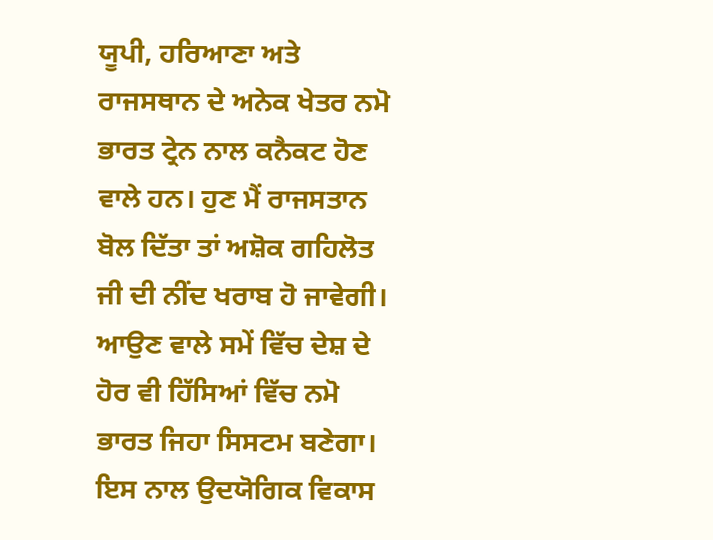ਯੂਪੀ, ਹਰਿਆਣਾ ਅਤੇ ਰਾਜਸਥਾਨ ਦੇ ਅਨੇਕ ਖੇਤਰ ਨਮੋ ਭਾਰਤ ਟ੍ਰੇਨ ਨਾਲ ਕਨੈਕਟ ਹੋਣ ਵਾਲੇ ਹਨ। ਹੁਣ ਮੈਂ ਰਾਜਸਤਾਨ ਬੋਲ ਦਿੱਤਾ ਤਾਂ ਅਸ਼ੋਕ ਗਹਿਲੋਤ ਜੀ ਦੀ ਨੀਂਦ ਖਰਾਬ ਹੋ ਜਾਵੇਗੀ। ਆਉਣ ਵਾਲੇ ਸਮੇਂ ਵਿੱਚ ਦੇਸ਼ ਦੇ ਹੋਰ ਵੀ ਹਿੱਸਿਆਂ ਵਿੱਚ ਨਮੋ ਭਾਰਤ ਜਿਹਾ ਸਿਸਟਮ ਬਣੇਗਾ। ਇਸ ਨਾਲ ਉਦਯੋਗਿਕ ਵਿਕਾਸ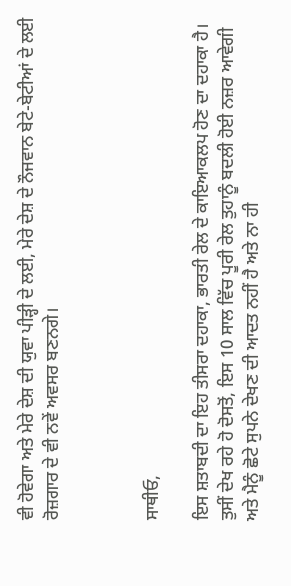ਵੀ ਹੋਵੇਗਾ ਅਤੇ ਮੇਰੇ ਦੇਸ਼ ਦੀ ਯੁਵਾ ਪੀੜ੍ਹੀ ਦੇ ਲਈ, ਮੇਰੇ ਦੇਸ਼ ਦੇ ਨੌਜਵਾਨ ਬੇਟੇ-ਬੇਟੀਆਂ ਦੇ ਲਈ ਰੋਜ਼ਗਾਰ ਦੇ ਵੀ ਨਵੇਂ ਅਵਸਰ ਬਣਨਗੇ।



ਸਾਥੀਓ,

ਇਸ ਸ਼ਤਾਬਦੀ ਦਾ ਇਹ ਤੀਸਰਾ ਦਹਾਕਾ, ਭਾਰਤੀ ਰੇਲ ਦੇ ਕਾਇਆਕਲਪ ਹੋਣ ਦਾ ਦਹਾਕਾ ਹੈ। ਤੁਸੀਂ ਦੇਖ ਰਹੇ ਹੋ ਦੋਸਤੋਂ, ਇਸ 10 ਸਾਲ ਵਿੱਚ ਪੂਰੀ ਰੇਲ ਤੁਹਾਨੂੰ ਬਦਲੀ ਹੋਈ ਨਜ਼ਰ ਆਵੇਗੀ ਅਤੇ ਮੈਨੂੰ ਛੋਟੇ ਸੁਪਨੇ ਦੇਖਣ ਦੀ ਆਦਤ ਨਹੀਂ ਹੈ ਅਤੇ ਨਾ ਹੀ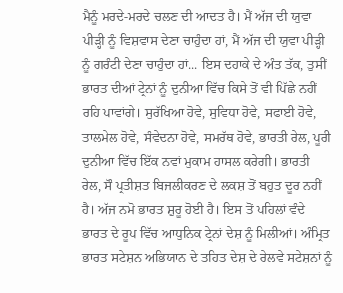ਮੈਨੂੰ ਮਰਦੇ-ਮਰਦੇ ਚਲਣ ਦੀ ਆਦਤ ਹੈ। ਮੈਂ ਅੱਜ ਦੀ ਯੁਵਾ ਪੀੜ੍ਹੀ ਨੂੰ ਵਿਸ਼ਵਾਸ ਦੇਣਾ ਚਾਹੁੰਦਾ ਹਾਂ, ਮੈਂ ਅੱਜ ਦੀ ਯੁਵਾ ਪੀੜ੍ਹੀ ਨੂੰ ਗਰੰਟੀ ਦੇਣਾ ਚਾਹੁੰਦਾ ਹਾਂ... ਇਸ ਦਹਾਕੇ ਦੇ ਅੰਤ ਤੱਕ, ਤੁਸੀਂ ਭਾਰਤ ਦੀਆਂ ਟ੍ਰੇਨਾਂ ਨੂੰ ਦੁਨੀਆ ਵਿੱਚ ਕਿਸੇ ਤੋਂ ਵੀ ਪਿੱਛੇ ਨਹੀਂ ਰਹਿ ਪਾਵਾਂਗੇ। ਸੁਰੱਖਿਆ ਹੋਵੇ, ਸੁਵਿਧਾ ਹੋਵੇ, ਸਫਾਈ ਹੋਵੇ, ਤਾਲਮੇਲ ਹੋਵੇ, ਸੰਵੇਦਨਾ ਹੋਵੇ, ਸਮਰੱਥ ਹੋਵੇ, ਭਾਰਤੀ ਰੇਲ, ਪੂਰੀ ਦੁਨੀਆ ਵਿੱਚ ਇੱਕ ਨਵਾਂ ਮੁਕਾਮ ਹਾਸਲ ਕਰੇਗੀ। ਭਾਰਤੀ ਰੇਲ, ਸੌ ਪ੍ਰਤੀਸ਼ਤ ਬਿਜਲੀਕਰਣ ਦੇ ਲਕਸ਼ ਤੋਂ ਬਹੁਤ ਦੂਰ ਨਹੀਂ ਹੈ। ਅੱਜ ਨਮੋ ਭਾਰਤ ਸ਼ੁਰੂ ਹੋਈ ਹੈ। ਇਸ ਤੋਂ ਪਹਿਲਾਂ ਵੰਦੇ ਭਾਰਤ ਦੇ ਰੂਪ ਵਿੱਚ ਆਧੁਨਿਕ ਟ੍ਰੇਨਾਂ ਦੇਸ਼ ਨੂੰ ਮਿਲੀਆਂ। ਅੰਮ੍ਰਿਤ ਭਾਰਤ ਸਟੇਸ਼ਨ ਅਭਿਯਾਨ ਦੇ ਤਹਿਤ ਦੇਸ਼ ਦੇ ਰੇਲਵੇ ਸਟੇਸ਼ਨਾਂ ਨੂੰ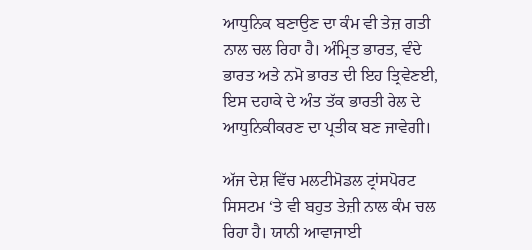ਆਧੁਨਿਕ ਬਣਾਉਣ ਦਾ ਕੰਮ ਵੀ ਤੇਜ਼ ਗਤੀ ਨਾਲ ਚਲ ਰਿਹਾ ਹੈ। ਅੰਮ੍ਰਿਤ ਭਾਰਤ, ਵੰਦੇ ਭਾਰਤ ਅਤੇ ਨਮੋ ਭਾਰਤ ਦੀ ਇਹ ਤ੍ਰਿਵੇਣਈ, ਇਸ ਦਹਾਕੇ ਦੇ ਅੰਤ ਤੱਕ ਭਾਰਤੀ ਰੇਲ ਦੇ ਆਧੁਨਿਕੀਕਰਣ ਦਾ ਪ੍ਰਤੀਕ ਬਣ ਜਾਵੇਗੀ।

ਅੱਜ ਦੇਸ਼ ਵਿੱਚ ਮਲਟੀਮੋਡਲ ਟ੍ਰਾਂਸਪੋਰਟ ਸਿਸਟਮ ‘ਤੇ ਵੀ ਬਹੁਤ ਤੇਜ਼ੀ ਨਾਲ ਕੰਮ ਚਲ ਰਿਹਾ ਹੈ। ਯਾਨੀ ਆਵਾਜਾਈ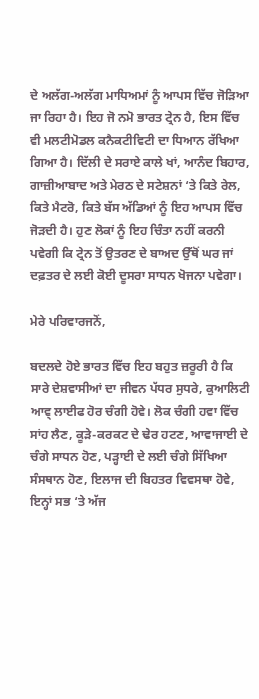ਦੇ ਅਲੱਗ-ਅਲੱਗ ਮਾਧਿਅਮਾਂ ਨੂੰ ਆਪਸ ਵਿੱਚ ਜੋੜਿਆ ਜਾ ਰਿਹਾ ਹੈ। ਇਹ ਜੋ ਨਮੋ ਭਾਰਤ ਟ੍ਰੇਨ ਹੈ, ਇਸ ਵਿੱਚ ਵੀ ਮਲਟੀਮੋਡਲ ਕਨੈਕਟੀਵਿਟੀ ਦਾ ਧਿਆਨ ਰੱਖਿਆ ਗਿਆ ਹੈ। ਦਿੱਲੀ ਦੇ ਸਰਾਏ ਕਾਲੇ ਖਾਂ, ਆਨੰਦ ਬਿਹਾਰ, ਗਾਜ਼ੀਆਬਾਦ ਅਤੇ ਮੇਰਠ ਦੇ ਸਟੇਸ਼ਨਾਂ ‘ਤੇ ਕਿਤੇ ਰੇਲ, ਕਿਤੇ ਮੈਟਰੋ, ਕਿਤੇ ਬੱਸ ਅੱਡਿਆਂ ਨੂੰ ਇਹ ਆਪਸ ਵਿੱਚ ਜੋੜਦੀ ਹੈ। ਹੁਣ ਲੋਕਾਂ ਨੂੰ ਇਹ ਚਿੰਤਾ ਨਹੀਂ ਕਰਨੀ ਪਵੇਗੀ ਕਿ ਟ੍ਰੇਨ ਤੋਂ ਉਤਰਣ ਦੇ ਬਾਅਦ ਉੱਥੋਂ ਘਰ ਜਾਂ ਦਫ਼ਤਰ ਦੇ ਲਈ ਕੋਈ ਦੂਸਰਾ ਸਾਧਨ ਖੋਜਨਾ ਪਵੇਗਾ।

ਮੇਰੇ ਪਰਿਵਾਰਜਨੋਂ,

ਬਦਲਦੇ ਹੋਏ ਭਾਰਤ ਵਿੱਚ ਇਹ ਬਹੁਤ ਜ਼ਰੂਰੀ ਹੈ ਕਿ ਸਾਰੇ ਦੇਸ਼ਵਾਸੀਆਂ ਦਾ ਜੀਵਨ ਪੱਧਰ ਸੁਧਰੇ, ਕੁਆਲਿਟੀ ਆਵ੍ ਲਾਈਫ ਹੋਰ ਚੰਗੀ ਹੋਵੇ। ਲੋਕ ਚੰਗੀ ਹਵਾ ਵਿੱਚ ਸਾਂਹ ਲੈਣ, ਕੂੜੇ-ਕਰਕਟ ਦੇ ਢੇਰ ਹਟਣ, ਆਵਾਜਾਈ ਦੇ ਚੰਗੇ ਸਾਧਨ ਹੋਣ, ਪੜ੍ਹਾਈ ਦੇ ਲਈ ਚੰਗੇ ਸਿੱਖਿਆ ਸੰਸਥਾਨ ਹੋਣ, ਇਲਾਜ ਦੀ ਬਿਹਤਰ ਵਿਵਸਥਾ ਹੋਵੇ, ਇਨ੍ਹਾਂ ਸਭ ‘ਤੇ ਅੱਜ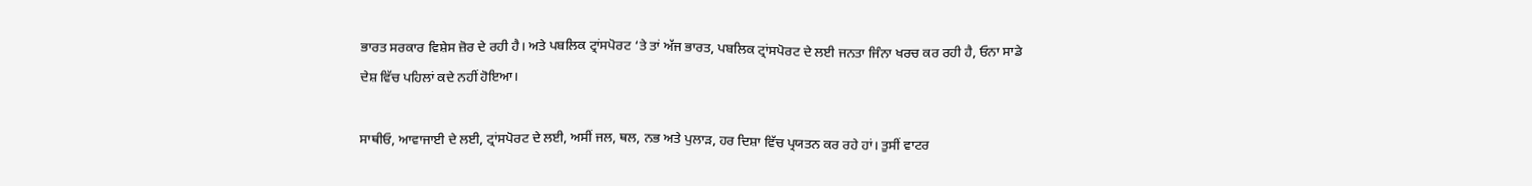ਭਾਰਤ ਸਰਕਾਰ ਵਿਸ਼ੇਸ ਜ਼ੋਰ ਦੇ ਰਹੀ ਹੈ। ਅਤੇ ਪਬਲਿਕ ਟ੍ਰਾਂਸਪੋਰਟ ‘ਤੇ ਤਾਂ ਅੱਜ ਭਾਰਤ, ਪਬਲਿਕ ਟ੍ਰਾਂਸਪੋਰਟ ਦੇ ਲਈ ਜਨਤਾ ਜਿੰਨਾ ਖਰਚ ਕਰ ਰਹੀ ਹੈ, ਓਨਾ ਸਾਡੇ ਦੇਸ਼ ਵਿੱਚ ਪਹਿਲਾਂ ਕਦੇ ਨਹੀਂ ਹੋਇਆ।

ਸਾਥੀਓ, ਆਵਾਜਾਈ ਦੇ ਲਈ, ਟ੍ਰਾਂਸਪੋਰਟ ਦੇ ਲਈ, ਅਸੀਂ ਜਲ, ਥਲ, ਨਭ ਅਤੇ ਪੁਲਾੜ, ਹਰ ਦਿਸ਼ਾ ਵਿੱਚ ਪ੍ਰਯਤਨ ਕਰ ਰਹੇ ਹਾਂ। ਤੁਸੀਂ ਵਾਟਰ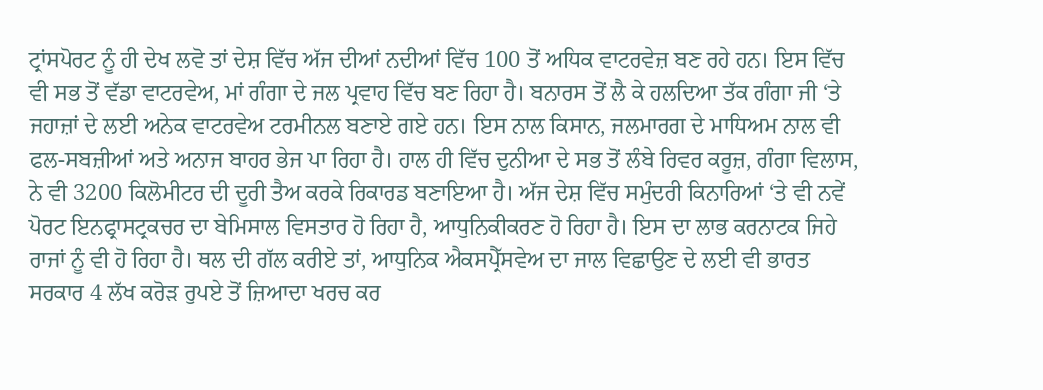ਟ੍ਰਾਂਸਪੋਰਟ ਨੂੰ ਹੀ ਦੇਖ ਲਵੋ ਤਾਂ ਦੇਸ਼ ਵਿੱਚ ਅੱਜ ਦੀਆਂ ਨਦੀਆਂ ਵਿੱਚ 100 ਤੋਂ ਅਧਿਕ ਵਾਟਰਵੇਜ਼ ਬਣ ਰਹੇ ਹਨ। ਇਸ ਵਿੱਚ ਵੀ ਸਭ ਤੋਂ ਵੱਡਾ ਵਾਟਰਵੇਅ, ਮਾਂ ਗੰਗਾ ਦੇ ਜਲ ਪ੍ਰਵਾਹ ਵਿੱਚ ਬਣ ਰਿਹਾ ਹੈ। ਬਨਾਰਸ ਤੋਂ ਲੈ ਕੇ ਹਲਦਿਆ ਤੱਕ ਗੰਗਾ ਜੀ ‘ਤੇ ਜਹਾਜ਼ਾਂ ਦੇ ਲਈ ਅਨੇਕ ਵਾਟਰਵੇਅ ਟਰਮੀਨਲ ਬਣਾਏ ਗਏ ਹਨ। ਇਸ ਨਾਲ ਕਿਸਾਨ, ਜਲਮਾਰਗ ਦੇ ਮਾਧਿਅਮ ਨਾਲ ਵੀ ਫਲ-ਸਬਜ਼ੀਆਂ ਅਤੇ ਅਨਾਜ ਬਾਹਰ ਭੇਜ ਪਾ ਰਿਹਾ ਹੈ। ਹਾਲ ਹੀ ਵਿੱਚ ਦੁਨੀਆ ਦੇ ਸਭ ਤੋਂ ਲੰਬੇ ਰਿਵਰ ਕਰੂਜ਼, ਗੰਗਾ ਵਿਲਾਸ, ਨੇ ਵੀ 3200 ਕਿਲੋਮੀਟਰ ਦੀ ਦੂਰੀ ਤੈਅ ਕਰਕੇ ਰਿਕਾਰਡ ਬਣਾਇਆ ਹੈ। ਅੱਜ ਦੇਸ਼ ਵਿੱਚ ਸਮੁੰਦਰੀ ਕਿਨਾਰਿਆਂ ‘ਤੇ ਵੀ ਨਵੇਂ ਪੋਰਟ ਇਨਫ੍ਰਾਸਟ੍ਰਕਚਰ ਦਾ ਬੇਮਿਸਾਲ ਵਿਸਤਾਰ ਹੋ ਰਿਹਾ ਹੈ, ਆਧੁਨਿਕੀਕਰਣ ਹੋ ਰਿਹਾ ਹੈ। ਇਸ ਦਾ ਲਾਭ ਕਰਨਾਟਕ ਜਿਹੇ ਰਾਜਾਂ ਨੂੰ ਵੀ ਹੋ ਰਿਹਾ ਹੈ। ਥਲ ਦੀ ਗੱਲ ਕਰੀਏ ਤਾਂ, ਆਧੁਨਿਕ ਐਕਸਪ੍ਰੈੱਸਵੇਅ ਦਾ ਜਾਲ ਵਿਛਾਉਣ ਦੇ ਲਈ ਵੀ ਭਾਰਤ ਸਰਕਾਰ 4 ਲੱਖ ਕਰੋੜ ਰੁਪਏ ਤੋਂ ਜ਼ਿਆਦਾ ਖਰਚ ਕਰ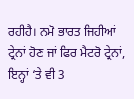ਰਹੀਹੈ। ਨਮੋ ਭਾਰਤ ਜਿਹੀਆਂ ਟ੍ਰੇਨਾਂ ਹੋਣ ਜਾਂ ਫਿਰ ਮੈਟਰੋ ਟ੍ਰੇਨਾਂ, ਇਨ੍ਹਾਂ ‘ਤੇ ਵੀ 3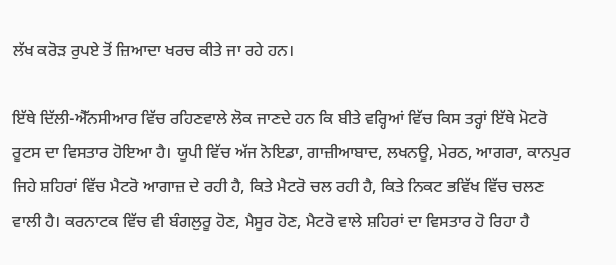ਲੱਖ ਕਰੋੜ ਰੁਪਏ ਤੋਂ ਜ਼ਿਆਦਾ ਖਰਚ ਕੀਤੇ ਜਾ ਰਹੇ ਹਨ।

ਇੱਥੇ ਦਿੱਲੀ-ਐੱਨਸੀਆਰ ਵਿੱਚ ਰਹਿਣਵਾਲੇ ਲੋਕ ਜਾਣਦੇ ਹਨ ਕਿ ਬੀਤੇ ਵਰ੍ਹਿਆਂ ਵਿੱਚ ਕਿਸ ਤਰ੍ਹਾਂ ਇੱਥੇ ਮੋਟਰੋ ਰੂਟਸ ਦਾ ਵਿਸਤਾਰ ਹੋਇਆ ਹੈ। ਯੂਪੀ ਵਿੱਚ ਅੱਜ ਨੋਇਡਾ, ਗਾਜ਼ੀਆਬਾਦ, ਲਖਨਊ, ਮੇਰਠ, ਆਗਰਾ, ਕਾਨਪੁਰ ਜਿਹੇ ਸ਼ਹਿਰਾਂ ਵਿੱਚ ਮੈਟਰੋ ਆਗਾਜ਼ ਦੇ ਰਹੀ ਹੈ, ਕਿਤੇ ਮੈਟਰੋ ਚਲ ਰਹੀ ਹੈ, ਕਿਤੇ ਨਿਕਟ ਭਵਿੱਖ ਵਿੱਚ ਚਲਣ ਵਾਲੀ ਹੈ। ਕਰਨਾਟਕ ਵਿੱਚ ਵੀ ਬੰਗਲੁਰੂ ਹੋਣ, ਮੈਸੂਰ ਹੋਣ, ਮੈਟਰੋ ਵਾਲੇ ਸ਼ਹਿਰਾਂ ਦਾ ਵਿਸਤਾਰ ਹੋ ਰਿਹਾ ਹੈ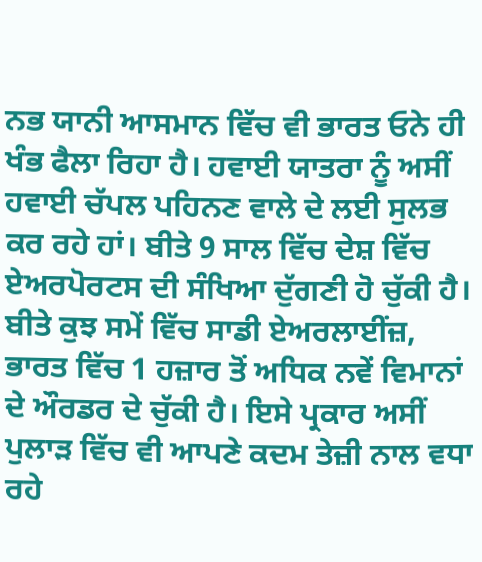ਨਭ ਯਾਨੀ ਆਸਮਾਨ ਵਿੱਚ ਵੀ ਭਾਰਤ ਓਨੇ ਹੀ ਖੰਭ ਫੈਲਾ ਰਿਹਾ ਹੈ। ਹਵਾਈ ਯਾਤਰਾ ਨੂੰ ਅਸੀਂ ਹਵਾਈ ਚੱਪਲ ਪਹਿਨਣ ਵਾਲੇ ਦੇ ਲਈ ਸੁਲਭ ਕਰ ਰਹੇ ਹਾਂ। ਬੀਤੇ 9 ਸਾਲ ਵਿੱਚ ਦੇਸ਼ ਵਿੱਚ ਏਅਰਪੋਰਟਸ ਦੀ ਸੰਖਿਆ ਦੁੱਗਣੀ ਹੋ ਚੁੱਕੀ ਹੈ। ਬੀਤੇ ਕੁਝ ਸਮੇਂ ਵਿੱਚ ਸਾਡੀ ਏਅਰਲਾਈਂਜ਼, ਭਾਰਤ ਵਿੱਚ 1 ਹਜ਼ਾਰ ਤੋਂ ਅਧਿਕ ਨਵੇਂ ਵਿਮਾਨਾਂ ਦੇ ਔਰਡਰ ਦੇ ਚੁੱਕੀ ਹੈ। ਇਸੇ ਪ੍ਰਕਾਰ ਅਸੀਂ ਪੁਲਾੜ ਵਿੱਚ ਵੀ ਆਪਣੇ ਕਦਮ ਤੇਜ਼ੀ ਨਾਲ ਵਧਾ ਰਹੇ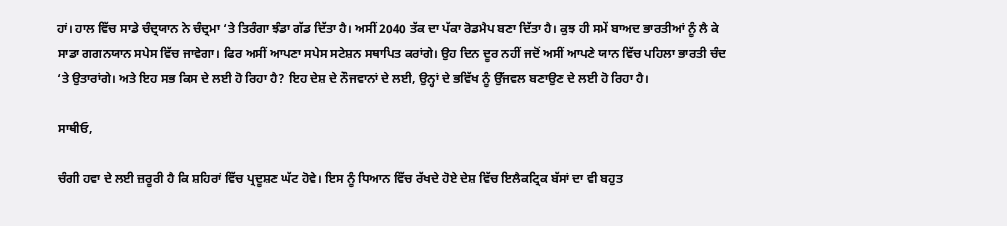ਹਾਂ। ਹਾਲ ਵਿੱਚ ਸਾਡੇ ਚੰਦ੍ਰਯਾਨ ਨੇ ਚੰਦ੍ਰਮਾ ‘ਤੇ ਤਿਰੰਗਾ ਝੰਡਾ ਗੱਡ ਦਿੱਤਾ ਹੈ। ਅਸੀਂ 2040 ਤੱਕ ਦਾ ਪੱਕਾ ਰੋਡਮੈਪ ਬਣਾ ਦਿੱਤਾ ਹੈ। ਕੁਝ ਹੀ ਸਮੇਂ ਬਾਅਦ ਭਾਰਤੀਆਂ ਨੂੰ ਲੈ ਕੇ ਸਾਡਾ ਗਗਨਯਾਨ ਸਪੇਸ ਵਿੱਚ ਜਾਵੇਗਾ। ਫਿਰ ਅਸੀਂ ਆਪਣਾ ਸਪੇਸ ਸਟੇਸ਼ਨ ਸਥਾਪਿਤ ਕਰਾਂਗੇ। ਉਹ ਦਿਨ ਦੂਰ ਨਹੀਂ ਜਦੋਂ ਅਸੀਂ ਆਪਣੇ ਯਾਨ ਵਿੱਚ ਪਹਿਲਾ ਭਾਰਤੀ ਚੰਦ ‘ਤੇ ਉਤਾਰਾਂਗੇ। ਅਤੇ ਇਹ ਸਭ ਕਿਸ ਦੇ ਲਈ ਹੋ ਰਿਹਾ ਹੈ? ਇਹ ਦੇਸ਼ ਦੇ ਨੌਜਵਾਨਾਂ ਦੇ ਲਈ, ਉਨ੍ਹਾਂ ਦੇ ਭਵਿੱਖ ਨੂੰ ਉੱਜਵਲ ਬਣਾਉਣ ਦੇ ਲਈ ਹੋ ਰਿਹਾ ਹੈ।

ਸਾਥੀਓ,

ਚੰਗੀ ਹਵਾ ਦੇ ਲਈ ਜ਼ਰੂਰੀ ਹੈ ਕਿ ਸ਼ਹਿਰਾਂ ਵਿੱਚ ਪ੍ਰਦੂਸ਼ਣ ਘੱਟ ਹੋਵੇ। ਇਸ ਨੂੰ ਧਿਆਨ ਵਿੱਚ ਰੱਖਦੇ ਹੋਏ ਦੇਸ਼ ਵਿੱਚ ਇਲੈਕਟ੍ਰਿਕ ਬੱਸਾਂ ਦਾ ਵੀ ਬਹੁਤ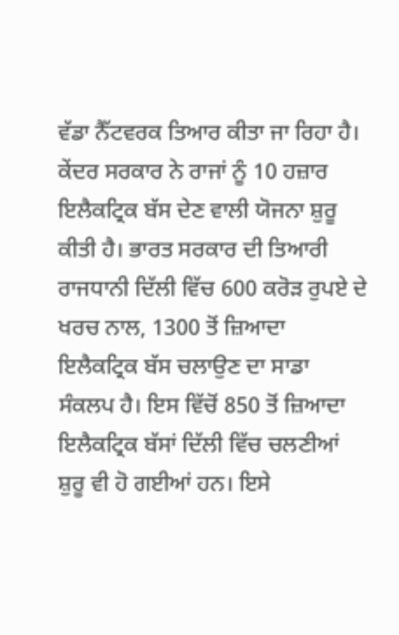ਵੱਡਾ ਨੈੱਟਵਰਕ ਤਿਆਰ ਕੀਤਾ ਜਾ ਰਿਹਾ ਹੈ। ਕੇਂਦਰ ਸਰਕਾਰ ਨੇ ਰਾਜਾਂ ਨੂੰ 10 ਹਜ਼ਾਰ ਇਲੈਕਟ੍ਰਿਕ ਬੱਸ ਦੇਣ ਵਾਲੀ ਯੋਜਨਾ ਸ਼ੁਰੂ ਕੀਤੀ ਹੈ। ਭਾਰਤ ਸਰਕਾਰ ਦੀ ਤਿਆਰੀ ਰਾਜਧਾਨੀ ਦਿੱਲੀ ਵਿੱਚ 600 ਕਰੋੜ ਰੁਪਏ ਦੇ ਖਰਚ ਨਾਲ, 1300 ਤੋਂ ਜ਼ਿਆਦਾ ਇਲੈਕਟ੍ਰਿਕ ਬੱਸ ਚਲਾਉਣ ਦਾ ਸਾਡਾ ਸੰਕਲਪ ਹੈ। ਇਸ ਵਿੱਚੋਂ 850 ਤੋਂ ਜ਼ਿਆਦਾ ਇਲੈਕਟ੍ਰਿਕ ਬੱਸਾਂ ਦਿੱਲੀ ਵਿੱਚ ਚਲਣੀਆਂ ਸ਼ੁਰੂ ਵੀ ਹੋ ਗਈਆਂ ਹਨ। ਇਸੇ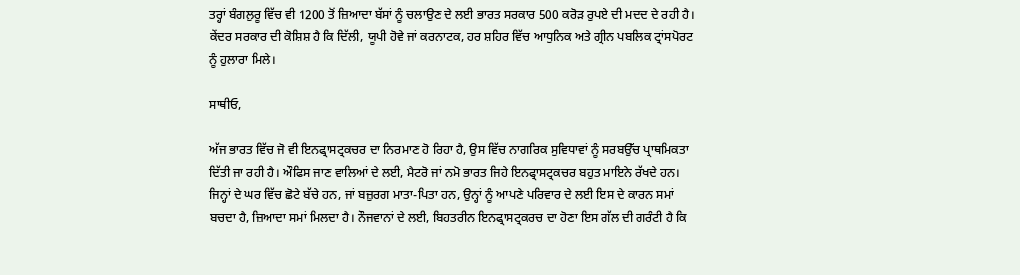ਤਰ੍ਹਾਂ ਬੰਗਲੁਰੂ ਵਿੱਚ ਵੀ 1200 ਤੋਂ ਜ਼ਿਆਦਾ ਬੱਸਾਂ ਨੂੰ ਚਲਾਉਣ ਦੇ ਲਈ ਭਾਰਤ ਸਰਕਾਰ 500 ਕਰੋੜ ਰੁਪਏ ਦੀ ਮਦਦ ਦੇ ਰਹੀ ਹੈ। ਕੇਂਦਰ ਸਰਕਾਰ ਦੀ ਕੋਸ਼ਿਸ਼ ਹੈ ਕਿ ਦਿੱਲੀ, ਯੂਪੀ ਹੋਵੇ ਜਾਂ ਕਰਨਾਟਕ, ਹਰ ਸ਼ਹਿਰ ਵਿੱਚ ਆਧੁਨਿਕ ਅਤੇ ਗ੍ਰੀਨ ਪਬਲਿਕ ਟ੍ਰਾਂਸਪੋਰਟ ਨੂੰ ਹੁਲਾਰਾ ਮਿਲੇ।

ਸਾਥੀਓ,

ਅੱਜ ਭਾਰਤ ਵਿੱਚ ਜੋ ਵੀ ਇਨਫ੍ਰਾਸਟ੍ਰਕਚਰ ਦਾ ਨਿਰਮਾਣ ਹੋ ਰਿਹਾ ਹੈ, ਉਸ ਵਿੱਚ ਨਾਗਰਿਕ ਸੁਵਿਧਾਵਾਂ ਨੂੰ ਸਰਬਉੱਚ ਪ੍ਰਾਥਮਿਕਤਾ ਦਿੱਤੀ ਜਾ ਰਹੀ ਹੈ। ਔਫਿਸ ਜਾਣ ਵਾਲਿਆਂ ਦੇ ਲਈ, ਮੈਟਰੋ ਜਾਂ ਨਮੋ ਭਾਰਤ ਜਿਹੇ ਇਨਫ੍ਰਾਸਟ੍ਰਕਚਰ ਬਹੁਤ ਮਾਇਨੇ ਰੱਖਦੇ ਹਨ। ਜਿਨ੍ਹਾਂ ਦੇ ਘਰ ਵਿੱਚ ਛੋਟੇ ਬੱਚੇ ਹਨ, ਜਾਂ ਬਜ਼ੁਰਗ ਮਾਤਾ-ਪਿਤਾ ਹਨ, ਉਨ੍ਹਾਂ ਨੂੰ ਆਪਣੇ ਪਰਿਵਾਰ ਦੇ ਲਈ ਇਸ ਦੇ ਕਾਰਨ ਸਮਾਂ ਬਚਦਾ ਹੈ, ਜ਼ਿਆਦਾ ਸਮਾਂ ਮਿਲਦਾ ਹੈ। ਨੌਜਵਾਨਾਂ ਦੇ ਲਈ, ਬਿਹਤਰੀਨ ਇਨਫ੍ਰਾਸਟ੍ਰਕਰਚ ਦਾ ਹੋਣਾ ਇਸ ਗੱਲ ਦੀ ਗਰੰਟੀ ਹੈ ਕਿ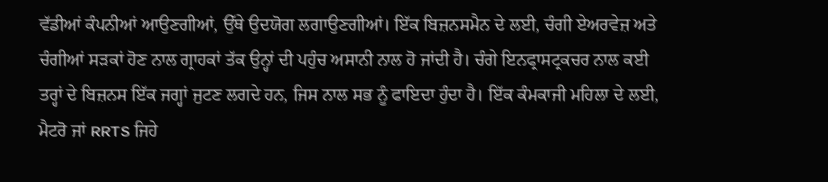ਵੱਡੀਆਂ ਕੰਪਨੀਆਂ ਆਉਣਗੀਆਂ, ਉੱਥੇ ਉਦਯੋਗ ਲਗਾਉਣਗੀਆਂ। ਇੱਕ ਬਿਜ਼ਨਸਮੈਨ ਦੇ ਲਈ, ਚੰਗੀ ਏਅਰਵੇਜ਼ ਅਤੇ ਚੰਗੀਆਂ ਸੜਕਾਂ ਹੋਣ ਨਾਲ ਗ੍ਰਾਹਕਾਂ ਤੱਕ ਉਨ੍ਹਾਂ ਦੀ ਪਹੁੰਚ ਅਸਾਨੀ ਨਾਲ ਹੋ ਜਾਂਦੀ ਹੈ। ਚੰਗੇ ਇਨਫ੍ਰਾਸਟ੍ਰਕਚਰ ਨਾਲ ਕਈ ਤਰ੍ਹਾਂ ਦੇ ਬਿਜ਼ਨਸ ਇੱਕ ਜਗ੍ਹਾਂ ਜੁਟਣ ਲਗਦੇ ਹਨ, ਜਿਸ ਨਾਲ ਸਭ ਨੂੰ ਫਾਇਦਾ ਹੁੰਦਾ ਹੈ। ਇੱਕ ਕੰਮਕਾਜੀ ਮਹਿਲਾ ਦੇ ਲਈ, ਮੈਟਰੋ ਜਾਂ RRTS ਜਿਹੇ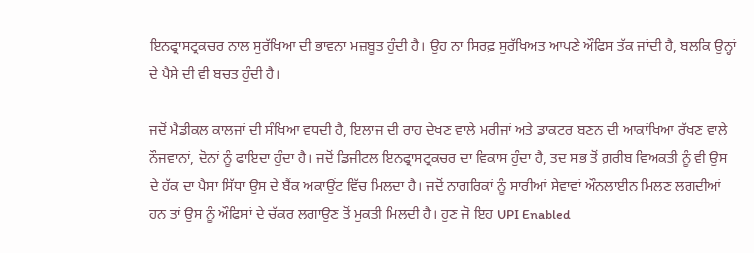ਇਨਫ੍ਰਾਸਟ੍ਰਕਚਰ ਨਾਲ ਸੁਰੱਖਿਆ ਦੀ ਭਾਵਨਾ ਮਜ਼ਬੂਤ ਹੁੰਦੀ ਹੈ। ਉਹ ਨਾ ਸਿਰਫ਼ ਸੁਰੱਖਿਅਤ ਆਪਣੇ ਔਫਿਸ ਤੱਕ ਜਾਂਦੀ ਹੈ, ਬਲਕਿ ਉਨ੍ਹਾਂ ਦੇ ਪੈਸੇ ਦੀ ਵੀ ਬਚਤ ਹੁੰਦੀ ਹੈ।

ਜਦੋਂ ਮੈਡੀਕਲ ਕਾਲਜਾਂ ਦੀ ਸੰਖਿਆ ਵਧਦੀ ਹੈ, ਇਲਾਜ ਦੀ ਰਾਹ ਦੇਖਣ ਵਾਲੇ ਮਰੀਜਾਂ ਅਤੇ ਡਾਕਟਰ ਬਣਨ ਦੀ ਆਕਾਂਖਿਆ ਰੱਖਣ ਵਾਲੇ ਨੌਜਵਾਨਾਂ, ਦੋਨਾਂ ਨੂੰ ਫਾਇਦਾ ਹੁੰਦਾ ਹੈ। ਜਦੋਂ ਡਿਜੀਟਲ ਇਨਫ੍ਰਾਸਟ੍ਰਕਚਰ ਦਾ ਵਿਕਾਸ ਹੁੰਦਾ ਹੈ, ਤਦ ਸਭ ਤੋਂ ਗ਼ਰੀਬ ਵਿਅਕਤੀ ਨੂੰ ਵੀ ਉਸ ਦੇ ਹੱਕ ਦਾ ਪੈਸਾ ਸਿੱਧਾ ਉਸ ਦੇ ਬੈਂਕ ਅਕਾਉਂਟ ਵਿੱਚ ਮਿਲਦਾ ਹੈ। ਜਦੋਂ ਨਾਗਰਿਕਾਂ ਨੂੰ ਸਾਰੀਆਂ ਸੇਵਾਵਾਂ ਔਨਲਾਈਨ ਮਿਲਣ ਲਗਦੀਆਂ ਹਨ ਤਾਂ ਉਸ ਨੂੰ ਔਫਿਸਾਂ ਦੇ ਚੱਕਰ ਲਗਾਉਣ ਤੋਂ ਮੁਕਤੀ ਮਿਲਦੀ ਹੈ। ਹੁਣ ਜੋ ਇਹ UPI Enabled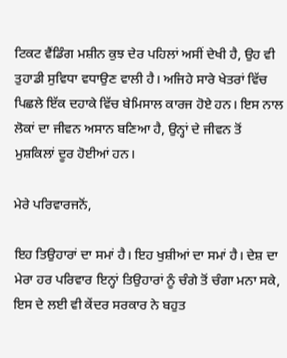ਟਿਕਟ ਵੈਂਡਿੰਗ ਮਸ਼ੀਨ ਕੁਝ ਦੇਰ ਪਹਿਲਾਂ ਅਸੀਂ ਦੇਖੀ ਹੈ, ਉਹ ਵੀ ਤੁਹਾਡੀ ਸੁਵਿਧਾ ਵਧਾਉਣ ਵਾਲੀ ਹੈ। ਅਜਿਹੇ ਸਾਰੇ ਖੇਤਰਾਂ ਵਿੱਚ ਪਿਛਲੇ ਇੱਕ ਦਹਾਕੇ ਵਿੱਚ ਬੇਮਿਸਾਲ ਕਾਰਜ ਹੋਏ ਹਨ। ਇਸ ਨਾਲ ਲੋਕਾਂ ਦਾ ਜੀਵਨ ਅਸਾਨ ਬਣਿਆ ਹੈ, ਉਨ੍ਹਾਂ ਦੇ ਜੀਵਨ ਤੋਂ ਮੁਸ਼ਕਿਲਾਂ ਦੂਰ ਹੋਈਆਂ ਹਨ।

ਮੇਰੇ ਪਰਿਵਾਰਜਨੋਂ,

ਇਹ ਤਿਉਹਾਰਾਂ ਦਾ ਸਮਾਂ ਹੈ। ਇਹ ਖੁਸ਼ੀਆਂ ਦਾ ਸਮਾਂ ਹੈ। ਦੇਸ਼ ਦਾ ਮੇਰਾ ਹਰ ਪਰਿਵਾਰ ਇਨ੍ਹਾਂ ਤਿਉਹਾਰਾਂ ਨੂੰ ਚੰਗੇ ਤੋਂ ਚੰਗਾ ਮਨਾ ਸਕੇ, ਇਸ ਦੇ ਲਈ ਵੀ ਕੇਂਦਰ ਸਰਕਾਰ ਨੇ ਬਹੁਤ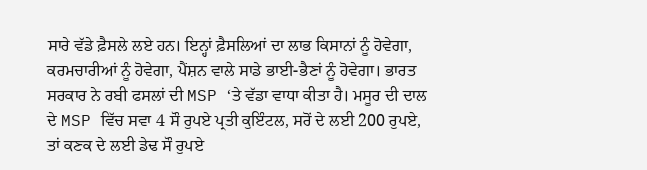ਸਾਰੇ ਵੱਡੇ ਫ਼ੈਸਲੇ ਲਏ ਹਨ। ਇਨ੍ਹਾਂ ਫ਼ੈਸਲਿਆਂ ਦਾ ਲਾਭ ਕਿਸਾਨਾਂ ਨੂੰ ਹੋਵੇਗਾ, ਕਰਮਚਾਰੀਆਂ ਨੂੰ ਹੋਵੇਗਾ, ਪੈਂਸ਼ਨ ਵਾਲੇ ਸਾਡੇ ਭਾਈ-ਭੈਣਾਂ ਨੂੰ ਹੋਵੇਗਾ। ਭਾਰਤ ਸਰਕਾਰ ਨੇ ਰਬੀ ਫਸਲਾਂ ਦੀ MSP ‘ਤੇ ਵੱਡਾ ਵਾਧਾ ਕੀਤਾ ਹੈ। ਮਸੂਰ ਦੀ ਦਾਲ ਦੇ MSP ਵਿੱਚ ਸਵਾ 4 ਸੌ ਰੁਪਏ ਪ੍ਰਤੀ ਕੁਇੰਟਲ, ਸਰੋਂ ਦੇ ਲਈ 200 ਰੁਪਏ, ਤਾਂ ਕਣਕ ਦੇ ਲਈ ਡੇਢ ਸੌ ਰੁਪਏ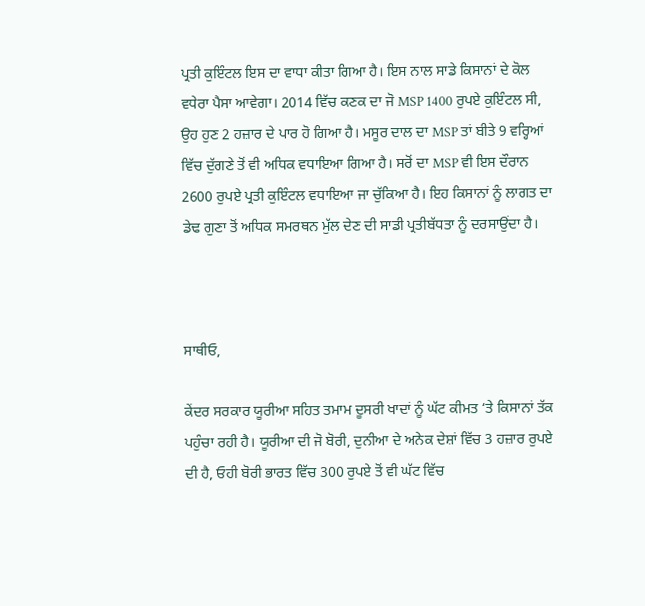ਪ੍ਰਤੀ ਕੁਇੰਟਲ ਇਸ ਦਾ ਵਾਧਾ ਕੀਤਾ ਗਿਆ ਹੈ। ਇਸ ਨਾਲ ਸਾਡੇ ਕਿਸਾਨਾਂ ਦੇ ਕੋਲ ਵਧੇਰਾ ਪੈਸਾ ਆਵੇਗਾ। 2014 ਵਿੱਚ ਕਣਕ ਦਾ ਜੋ MSP 1400 ਰੁਪਏ ਕੁਇੰਟਲ ਸੀ, ਉਹ ਹੁਣ 2 ਹਜ਼ਾਰ ਦੇ ਪਾਰ ਹੋ ਗਿਆ ਹੈ। ਮਸੂਰ ਦਾਲ ਦਾ MSP ਤਾਂ ਬੀਤੇ 9 ਵਰ੍ਹਿਆਂ ਵਿੱਚ ਦੁੱਗਣੇ ਤੋਂ ਵੀ ਅਧਿਕ ਵਧਾਇਆ ਗਿਆ ਹੈ। ਸਰੋਂ ਦਾ MSP ਵੀ ਇਸ ਦੌਰਾਨ 2600 ਰੁਪਏ ਪ੍ਰਤੀ ਕੁਇੰਟਲ ਵਧਾਇਆ ਜਾ ਚੁੱਕਿਆ ਹੈ। ਇਹ ਕਿਸਾਨਾਂ ਨੂੰ ਲਾਗਤ ਦਾ ਡੇਢ ਗੁਣਾ ਤੋਂ ਅਧਿਕ ਸਮਰਥਨ ਮੁੱਲ ਦੇਣ ਦੀ ਸਾਡੀ ਪ੍ਰਤੀਬੱਧਤਾ ਨੂੰ ਦਰਸਾਉਂਦਾ ਹੈ।



ਸਾਥੀਓ,

ਕੇਂਦਰ ਸਰਕਾਰ ਯੂਰੀਆ ਸਹਿਤ ਤਮਾਮ ਦੂਸਰੀ ਖਾਦਾਂ ਨੂੰ ਘੱਟ ਕੀਮਤ ‘ਤੇ ਕਿਸਾਨਾਂ ਤੱਕ ਪਹੁੰਚਾ ਰਹੀ ਹੈ। ਯੂਰੀਆ ਦੀ ਜੋ ਬੋਰੀ, ਦੁਨੀਆ ਦੇ ਅਨੇਕ ਦੇਸ਼ਾਂ ਵਿੱਚ 3 ਹਜ਼ਾਰ ਰੁਪਏ ਦੀ ਹੈ, ਓਹੀ ਬੋਰੀ ਭਾਰਤ ਵਿੱਚ 300 ਰੁਪਏ ਤੋਂ ਵੀ ਘੱਟ ਵਿੱਚ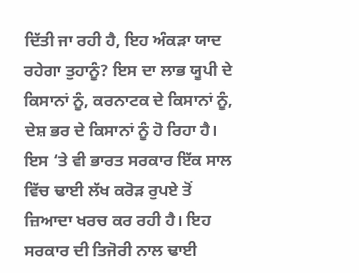ਦਿੱਤੀ ਜਾ ਰਹੀ ਹੈ, ਇਹ ਅੰਕੜਾ ਯਾਦ ਰਹੇਗਾ ਤੁਹਾਨੂੰ? ਇਸ ਦਾ ਲਾਭ ਯੂਪੀ ਦੇ ਕਿਸਾਨਾਂ ਨੂੰ, ਕਰਨਾਟਕ ਦੇ ਕਿਸਾਨਾਂ ਨੂੰ, ਦੇਸ਼ ਭਰ ਦੇ ਕਿਸਾਨਾਂ ਨੂੰ ਹੋ ਰਿਹਾ ਹੈ। ਇਸ ‘ਤੇ ਵੀ ਭਾਰਤ ਸਰਕਾਰ ਇੱਕ ਸਾਲ ਵਿੱਚ ਢਾਈ ਲੱਖ ਕਰੋੜ ਰੁਪਏ ਤੋਂ ਜ਼ਿਆਦਾ ਖਰਚ ਕਰ ਰਹੀ ਹੈ। ਇਹ ਸਰਕਾਰ ਦੀ ਤਿਜੋਰੀ ਨਾਲ ਢਾਈ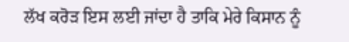ਲੱਖ ਕਰੋੜ ਇਸ ਲਈ ਜਾਂਦਾ ਹੈ ਤਾਕਿ ਮੇਰੇ ਕਿਸਾਨ ਨੂੰ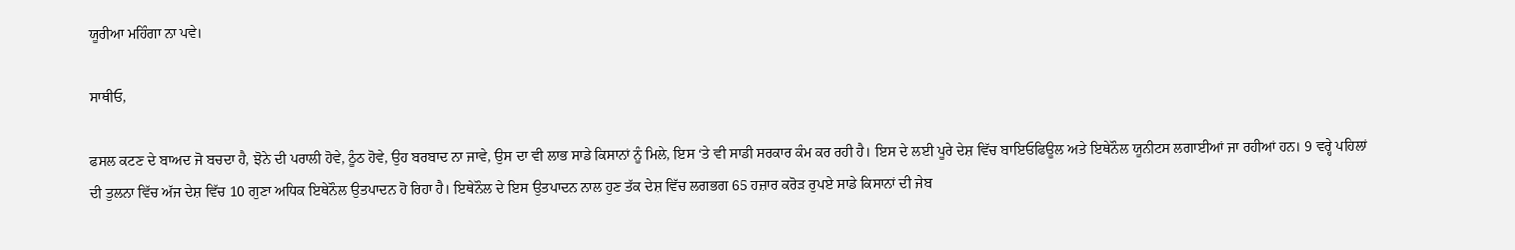ਯੂਰੀਆ ਮਹਿੰਗਾ ਨਾ ਪਵੇ।

ਸਾਥੀਓ,

ਫਸਲ ਕਟਣ ਦੇ ਬਾਅਦ ਜੋ ਬਚਦਾ ਹੈ, ਝੋਨੇ ਦੀ ਪਰਾਲੀ ਹੋਵੇ, ਠੂੰਠ ਹੋਵੇ, ਉਹ ਬਰਬਾਦ ਨਾ ਜਾਵੇ, ਉਸ ਦਾ ਵੀ ਲਾਭ ਸਾਡੇ ਕਿਸਾਨਾਂ ਨੂੰ ਮਿਲੇ, ਇਸ ‘ਤੇ ਵੀ ਸਾਡੀ ਸਰਕਾਰ ਕੰਮ ਕਰ ਰਹੀ ਹੈ। ਇਸ ਦੇ ਲਈ ਪੂਰੇ ਦੇਸ਼ ਵਿੱਚ ਬਾਇਓਫਿਊਲ ਅਤੇ ਇਥੇਨੌਲ ਯੂਨੀਟਸ ਲਗਾਈਆਂ ਜਾ ਰਹੀਆਂ ਹਨ। 9 ਵਰ੍ਹੇ ਪਹਿਲਾਂ ਦੀ ਤੁਲਨਾ ਵਿੱਚ ਅੱਜ ਦੇਸ਼ ਵਿੱਚ 10 ਗੁਣਾ ਅਧਿਕ ਇਥੇਨੌਲ ਉਤਪਾਦਨ ਹੋ ਰਿਹਾ ਹੈ। ਇਥੇਨੌਲ ਦੇ ਇਸ ਉਤਪਾਦਨ ਨਾਲ ਹੁਣ ਤੱਕ ਦੇਸ਼ ਵਿੱਚ ਲਗਭਗ 65 ਹਜ਼ਾਰ ਕਰੋੜ ਰੁਪਏ ਸਾਡੇ ਕਿਸਾਨਾਂ ਦੀ ਜੇਬ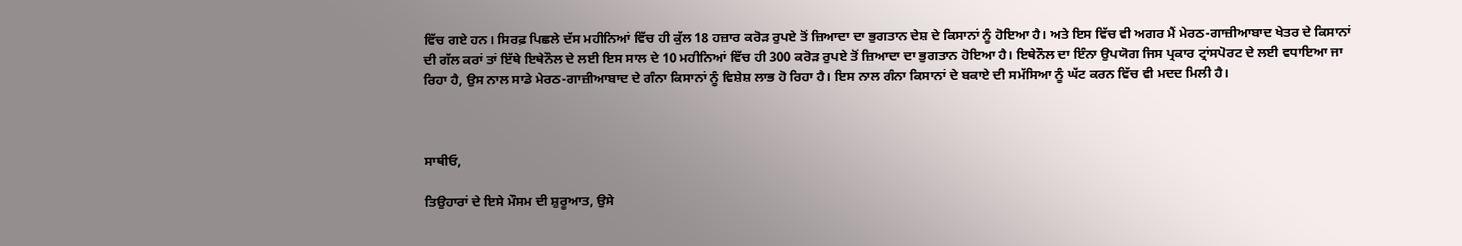ਵਿੱਚ ਗਏ ਹਨ। ਸਿਰਫ਼ ਪਿਛਲੇ ਦੱਸ ਮਹੀਨਿਆਂ ਵਿੱਚ ਹੀ ਕੁੱਲ 18 ਹਜ਼ਾਰ ਕਰੋੜ ਰੁਪਏ ਤੋਂ ਜ਼ਿਆਦਾ ਦਾ ਭੁਗਤਾਨ ਦੇਸ਼ ਦੇ ਕਿਸਾਨਾਂ ਨੂੰ ਹੋਇਆ ਹੈ। ਅਤੇ ਇਸ ਵਿੱਚ ਵੀ ਅਗਰ ਮੈਂ ਮੇਰਠ-ਗਾਜ਼ੀਆਬਾਦ ਖੇਤਰ ਦੇ ਕਿਸਾਨਾਂ ਦੀ ਗੱਲ ਕਰਾਂ ਤਾਂ ਇੱਥੇ ਇਥੇਨੌਲ ਦੇ ਲਈ ਇਸ ਸਾਲ ਦੇ 10 ਮਹੀਨਿਆਂ ਵਿੱਚ ਹੀ 300 ਕਰੋੜ ਰੁਪਏ ਤੋਂ ਜ਼ਿਆਦਾ ਦਾ ਭੁਗਤਾਨ ਹੋਇਆ ਹੈ। ਇਥੇਨੌਲ ਦਾ ਇੰਨਾ ਉਪਯੋਗ ਜਿਸ ਪ੍ਰਕਾਰ ਟ੍ਰਾਂਸਪੋਰਟ ਦੇ ਲਈ ਵਧਾਇਆ ਜਾ ਰਿਹਾ ਹੈ, ਉਸ ਨਾਲ ਸਾਡੇ ਮੇਰਠ-ਗਾਜ਼ੀਆਬਾਦ ਦੇ ਗੰਨਾ ਕਿਸਾਨਾਂ ਨੂੰ ਵਿਸ਼ੇਸ਼ ਲਾਭ ਹੋ ਰਿਹਾ ਹੈ। ਇਸ ਨਾਲ ਗੰਨਾ ਕਿਸਾਨਾਂ ਦੇ ਬਕਾਏ ਦੀ ਸਮੱਸਿਆ ਨੂੰ ਘੱਟ ਕਰਨ ਵਿੱਚ ਵੀ ਮਦਦ ਮਿਲੀ ਹੈ।



ਸਾਥੀਓ,

ਤਿਉਹਾਰਾਂ ਦੇ ਇਸੇ ਮੌਸਮ ਦੀ ਸ਼ੁਰੂਆਤ, ਉਸੇ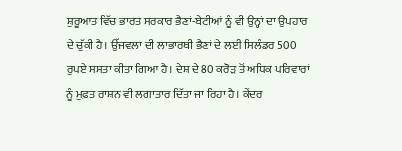ਸ਼ੁਰੂਆਤ ਵਿੱਚ ਭਾਰਤ ਸਰਕਾਰ ਭੈਣਾਂ-ਬੇਟੀਆਂ ਨੂੰ ਵੀ ਉਨ੍ਹਾਂ ਦਾ ਉਪਹਾਰ ਦੇ ਚੁੱਕੀ ਹੈ। ਉੱਜਵਲਾ ਦੀ ਲਾਭਾਰਥੀ ਭੈਣਾਂ ਦੇ ਲਈ ਸਿਲੰਡਰ 500 ਰੁਪਏ ਸਸਤਾ ਕੀਤਾ ਗਿਆ ਹੈ। ਦੇਸ਼ ਦੇ 80 ਕਰੋੜ ਤੋਂ ਅਧਿਕ ਪਰਿਵਾਰਾਂ ਨੂੰ ਮੁਫ਼ਤ ਰਾਸ਼ਨ ਵੀ ਲਗਾਤਾਰ ਦਿੱਤਾ ਜਾ ਰਿਹਾ ਹੈ। ਕੇਂਦਰ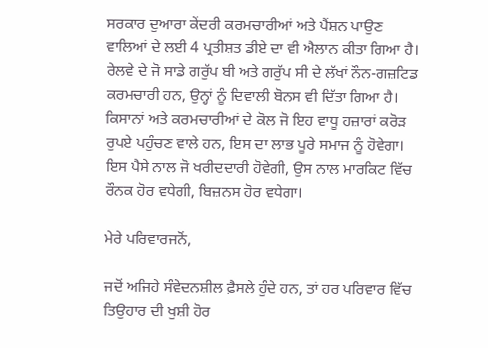ਸਰਕਾਰ ਦੁਆਰਾ ਕੇਂਦਰੀ ਕਰਮਚਾਰੀਆਂ ਅਤੇ ਪੈਂਸ਼ਨ ਪਾਉਣ ਵਾਲਿਆਂ ਦੇ ਲਈ 4 ਪ੍ਰਤੀਸ਼ਤ ਡੀਏ ਦਾ ਵੀ ਐਲਾਨ ਕੀਤਾ ਗਿਆ ਹੈ। ਰੇਲਵੇ ਦੇ ਜੋ ਸਾਡੇ ਗਰੁੱਪ ਬੀ ਅਤੇ ਗਰੁੱਪ ਸੀ ਦੇ ਲੱਖਾਂ ਨੌਨ-ਗਜ਼ਟਿਡ ਕਰਮਚਾਰੀ ਹਨ, ਉਨ੍ਹਾਂ ਨੂੰ ਦਿਵਾਲੀ ਬੋਨਸ ਵੀ ਦਿੱਤਾ ਗਿਆ ਹੈ। ਕਿਸਾਨਾਂ ਅਤੇ ਕਰਮਚਾਰੀਆਂ ਦੇ ਕੋਲ ਜੋ ਇਹ ਵਾਧੂ ਹਜ਼ਾਰਾਂ ਕਰੋੜ ਰੁਪਏ ਪਹੁੰਚਣ ਵਾਲੇ ਹਨ, ਇਸ ਦਾ ਲਾਭ ਪੂਰੇ ਸਮਾਜ ਨੂੰ ਹੋਵੇਗਾ। ਇਸ ਪੈਸੇ ਨਾਲ ਜੋ ਖਰੀਦਦਾਰੀ ਹੋਵੇਗੀ, ਉਸ ਨਾਲ ਮਾਰਕਿਟ ਵਿੱਚ ਰੌਨਕ ਹੋਰ ਵਧੇਗੀ, ਬਿਜ਼ਨਸ ਹੋਰ ਵਧੇਗਾ।

ਮੇਰੇ ਪਰਿਵਾਰਜਨੋਂ,

ਜਦੋਂ ਅਜਿਹੇ ਸੰਵੇਦਨਸ਼ੀਲ ਫ਼ੈਸਲੇ ਹੁੰਦੇ ਹਨ, ਤਾਂ ਹਰ ਪਰਿਵਾਰ ਵਿੱਚ ਤਿਉਹਾਰ ਦੀ ਖੁਸ਼ੀ ਹੋਰ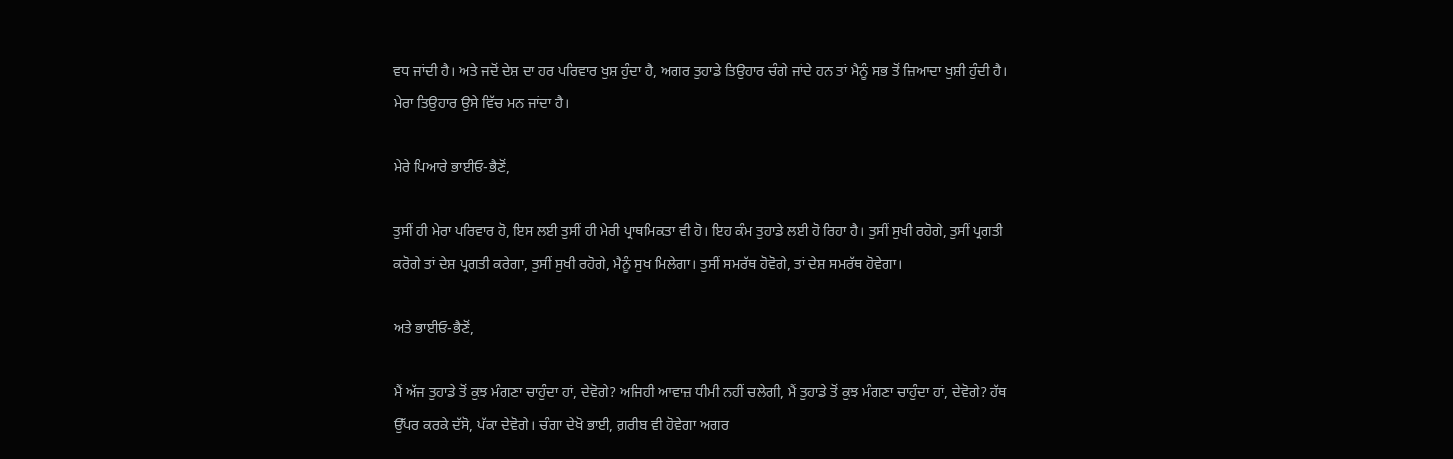ਵਧ ਜਾਂਦੀ ਹੈ। ਅਤੇ ਜਦੋਂ ਦੇਸ਼ ਦਾ ਹਰ ਪਰਿਵਾਰ ਖੁਸ਼ ਹੁੰਦਾ ਹੈ, ਅਗਰ ਤੁਹਾਡੇ ਤਿਉਹਾਰ ਚੰਗੇ ਜਾਂਦੇ ਹਨ ਤਾਂ ਮੈਨੂੰ ਸਭ ਤੋਂ ਜ਼ਿਆਦਾ ਖੁਸ਼ੀ ਹੁੰਦੀ ਹੈ। ਮੇਰਾ ਤਿਉਹਾਰ ਉਸੇ ਵਿੱਚ ਮਨ ਜਾਂਦਾ ਹੈ।

ਮੇਰੇ ਪਿਆਰੇ ਭਾਈਓ-ਭੈਣੋਂ,

ਤੁਸੀਂ ਹੀ ਮੇਰਾ ਪਰਿਵਾਰ ਹੋ, ਇਸ ਲਈ ਤੁਸੀਂ ਹੀ ਮੇਰੀ ਪ੍ਰਾਥਮਿਕਤਾ ਵੀ ਹੋ। ਇਹ ਕੰਮ ਤੁਹਾਡੇ ਲਈ ਹੋ ਰਿਹਾ ਹੈ। ਤੁਸੀਂ ਸੁਖੀ ਰਹੋਗੇ, ਤੁਸੀਂ ਪ੍ਰਗਤੀ ਕਰੋਗੇ ਤਾਂ ਦੇਸ਼ ਪ੍ਰਗਤੀ ਕਰੇਗਾ, ਤੁਸੀਂ ਸੁਖੀ ਰਹੋਗੇ, ਮੈਨੂੰ ਸੁਖ ਮਿਲੇਗਾ। ਤੁਸੀਂ ਸਮਰੱਥ ਹੋਵੋਗੇ, ਤਾਂ ਦੇਸ਼ ਸਮਰੱਥ ਹੋਵੇਗਾ।

ਅਤੇ ਭਾਈਓ-ਭੈਣੋਂ,

ਮੈਂ ਅੱਜ ਤੁਹਾਡੇ ਤੋਂ ਕੁਝ ਮੰਗਣਾ ਚਾਹੁੰਦਾ ਹਾਂ, ਦੇਵੋਗੇ? ਅਜਿਹੀ ਆਵਾਜ਼ ਧੀਮੀ ਨਹੀਂ ਚਲੇਗੀ, ਮੈਂ ਤੁਹਾਡੇ ਤੋਂ ਕੁਝ ਮੰਗਣਾ ਚਾਹੁੰਦਾ ਹਾਂ, ਦੇਵੋਗੇ? ਹੱਥ ਉੱਪਰ ਕਰਕੇ ਦੱਸੋ, ਪੱਕਾ ਦੇਵੋਗੇ। ਚੰਗਾ ਦੇਖੋ ਭਾਈ, ਗ਼ਰੀਬ ਵੀ ਹੋਵੇਗਾ ਅਗਰ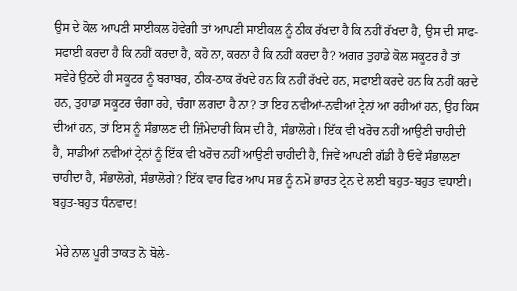ਉਸ ਦੇ ਕੋਲ ਆਪਣੀ ਸਾਈਕਲ ਹੋਵੇਗੀ ਤਾਂ ਆਪਣੀ ਸਾਈਕਲ ਨੂੰ ਠੀਕ ਰੱਖਦਾ ਹੈ ਕਿ ਨਹੀਂ ਰੱਖਦਾ ਹੈ, ਉਸ ਦੀ ਸਾਫ-ਸਫਾਈ ਕਰਦਾ ਹੈ ਕਿ ਨਹੀਂ ਕਰਦਾ ਹੈ, ਕਹੋ ਨਾ, ਕਰਨਾ ਹੈ ਕਿ ਨਹੀਂ ਕਰਦਾ ਹੈ? ਅਗਰ ਤੁਹਾਡੇ ਕੋਲ ਸਕੂਟਰ ਹੈ ਤਾਂ ਸਵੇਰੇ ਉਠਦੇ ਹੀ ਸਕੂਟਰ ਨੂੰ ਬਰਾਬਰ, ਠੀਕ-ਠਾਕ ਰੱਖਦੇ ਹਨ ਕਿ ਨਹੀਂ ਰੱਖਦੇ ਹਨ, ਸਫਾਈ ਕਰਦੇ ਹਨ ਕਿ ਨਹੀਂ ਕਰਦੇ ਹਨ, ਤੁਹਾਡਾ ਸਕੂਟਰ ਚੰਗਾ ਰਹੇ, ਚੰਗਾ ਲਗਦਾ ਹੈ ਨਾ? ਤਾ ਇਹ ਨਵੀਆਂ-ਨਵੀਆਂ ਟ੍ਰੇਨਾਂ ਆ ਰਹੀਆਂ ਹਨ, ਉਹ ਕਿਸ ਦੀਆਂ ਹਨ, ਤਾਂ ਇਸ ਨੂੰ ਸੰਭਾਲਣ ਦੀ ਜ਼ਿੰਮੇਦਾਰੀ ਕਿਸ ਦੀ ਹੈ, ਸੰਭਾਲੋਗੇ। ਇੱਕ ਵੀ ਖਰੋਚ ਨਹੀਂ ਆਉਣੀ ਚਾਹੀਦੀ ਹੈ, ਸਾਡੀਆਂ ਨਵੀਆਂ ਟ੍ਰੇਨਾਂ ਨੂੰ ਇੱਕ ਵੀ ਖਰੋਚ ਨਹੀਂ ਆਉਣੀ ਚਾਹੀਦੀ ਹੈ, ਜਿਵੇਂ ਆਪਣੀ ਗੱਡੀ ਹੈ ਓਵੇਂ ਸੰਭਾਲਣਾ ਚਾਹੀਦਾ ਹੈ, ਸੰਭਾਲੋਗੇ, ਸੰਭਾਲੋਗੇ? ਇੱਕ ਵਾਰ ਫਿਰ ਆਪ ਸਭ ਨੂੰ ਨਮੋ ਭਾਰਤ ਟ੍ਰੇਨ ਦੇ ਲਈ ਬਹੁਤ-ਬਹੁਤ ਵਧਾਈ। ਬਹੁਤ-ਬਹੁਤ ਧੰਨਵਾਦ!

 ਮੇਰੇ ਨਾਲ ਪੂਰੀ ਤਾਕਤ ਨੋ ਬੋਲੇ-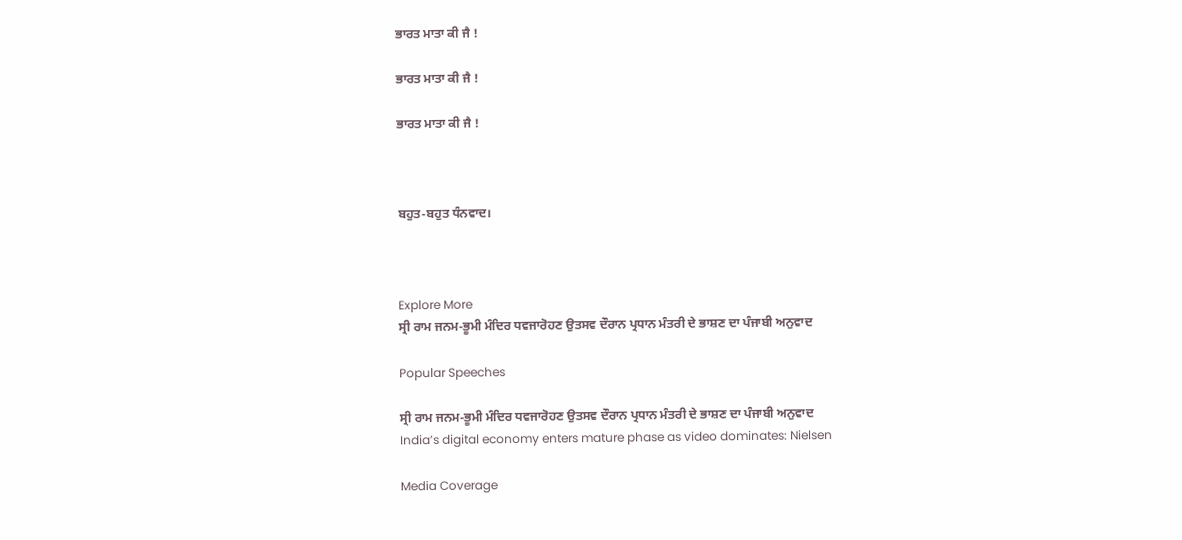ਭਾਰਤ ਮਾਤਾ ਕੀ ਜੈ !

ਭਾਰਤ ਮਾਤਾ ਕੀ ਜੈ !

ਭਾਰਤ ਮਾਤਾ ਕੀ ਜੈ !



ਬਹੁਤ-ਬਹੁਤ ਧੰਨਵਾਦ।



Explore More
ਸ੍ਰੀ ਰਾਮ ਜਨਮ-ਭੂਮੀ ਮੰਦਿਰ ਧਵਜਾਰੋਹਣ ਉਤਸਵ ਦੌਰਾਨ ਪ੍ਰਧਾਨ ਮੰਤਰੀ ਦੇ ਭਾਸ਼ਣ ਦਾ ਪੰਜਾਬੀ ਅਨੁਵਾਦ

Popular Speeches

ਸ੍ਰੀ ਰਾਮ ਜਨਮ-ਭੂਮੀ ਮੰਦਿਰ ਧਵਜਾਰੋਹਣ ਉਤਸਵ ਦੌਰਾਨ ਪ੍ਰਧਾਨ ਮੰਤਰੀ ਦੇ ਭਾਸ਼ਣ ਦਾ ਪੰਜਾਬੀ ਅਨੁਵਾਦ
India’s digital economy enters mature phase as video dominates: Nielsen

Media Coverage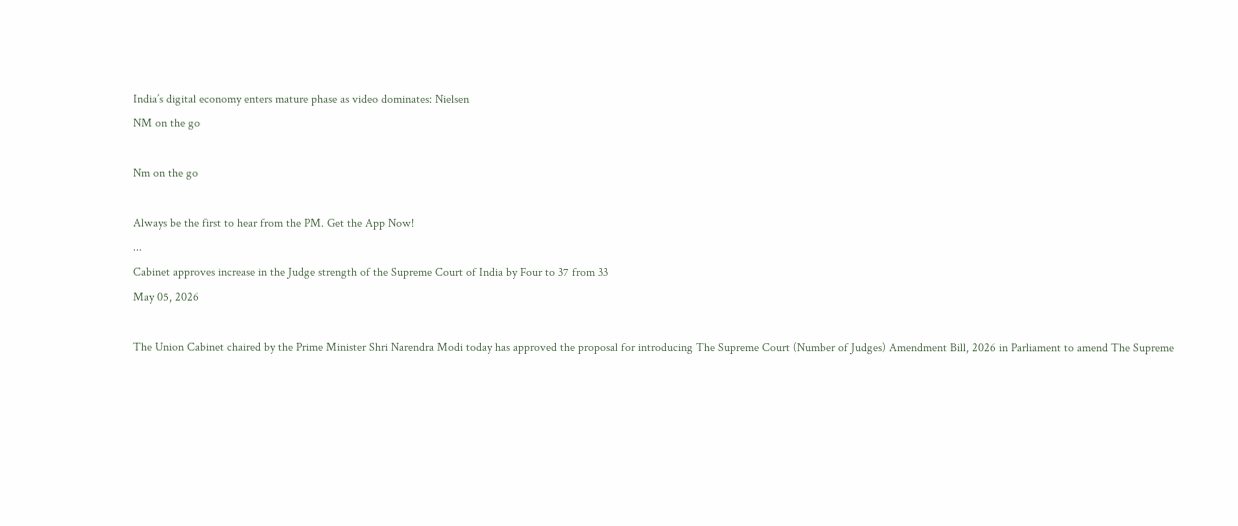India’s digital economy enters mature phase as video dominates: Nielsen
NM on the go

Nm on the go

Always be the first to hear from the PM. Get the App Now!
...
Cabinet approves increase in the Judge strength of the Supreme Court of India by Four to 37 from 33
May 05, 2026

The Union Cabinet chaired by the Prime Minister Shri Narendra Modi today has approved the proposal for introducing The Supreme Court (Number of Judges) Amendment Bill, 2026 in Parliament to amend The Supreme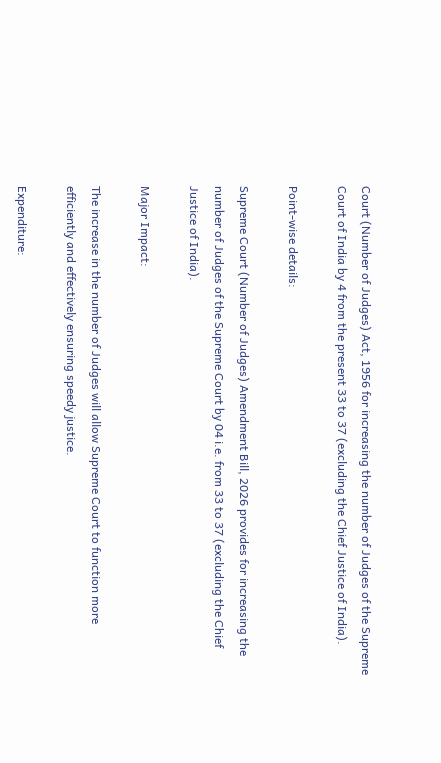Court (Number of Judges) Act, 1956 for increasing the number of Judges of the Supreme Court of India by 4 from the present 33 to 37 (excluding the Chief Justice of India).

Point-wise details:

Supreme Court (Number of Judges) Amendment Bill, 2026 provides for increasing the number of Judges of the Supreme Court by 04 i.e. from 33 to 37 (excluding the Chief Justice of India).

Major Impact:

The increase in the number of Judges will allow Supreme Court to function more efficiently and effectively ensuring speedy justice.

Expenditure: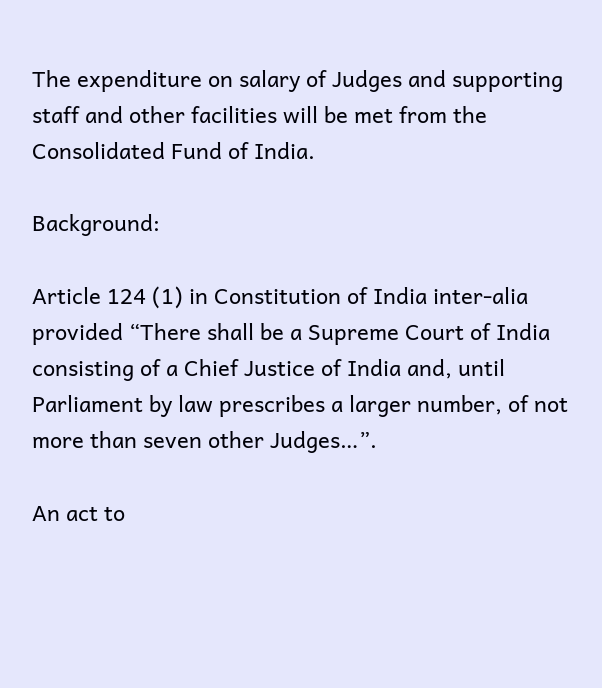The expenditure on salary of Judges and supporting staff and other facilities will be met from the Consolidated Fund of India.

Background:

Article 124 (1) in Constitution of India inter-alia provided “There shall be a Supreme Court of India consisting of a Chief Justice of India and, until Parliament by law prescribes a larger number, of not more than seven other Judges…”.

An act to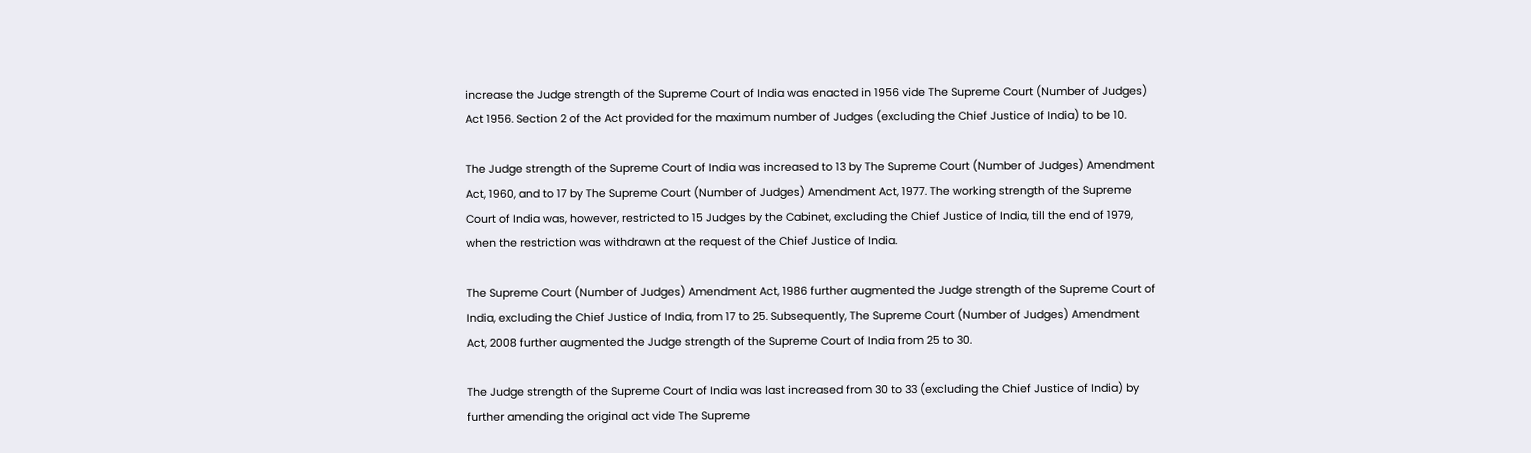increase the Judge strength of the Supreme Court of India was enacted in 1956 vide The Supreme Court (Number of Judges) Act 1956. Section 2 of the Act provided for the maximum number of Judges (excluding the Chief Justice of India) to be 10.

The Judge strength of the Supreme Court of India was increased to 13 by The Supreme Court (Number of Judges) Amendment Act, 1960, and to 17 by The Supreme Court (Number of Judges) Amendment Act, 1977. The working strength of the Supreme Court of India was, however, restricted to 15 Judges by the Cabinet, excluding the Chief Justice of India, till the end of 1979, when the restriction was withdrawn at the request of the Chief Justice of India.

The Supreme Court (Number of Judges) Amendment Act, 1986 further augmented the Judge strength of the Supreme Court of India, excluding the Chief Justice of India, from 17 to 25. Subsequently, The Supreme Court (Number of Judges) Amendment Act, 2008 further augmented the Judge strength of the Supreme Court of India from 25 to 30.

The Judge strength of the Supreme Court of India was last increased from 30 to 33 (excluding the Chief Justice of India) by further amending the original act vide The Supreme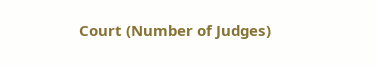Court (Number of Judges)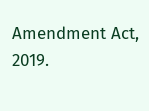Amendment Act, 2019.